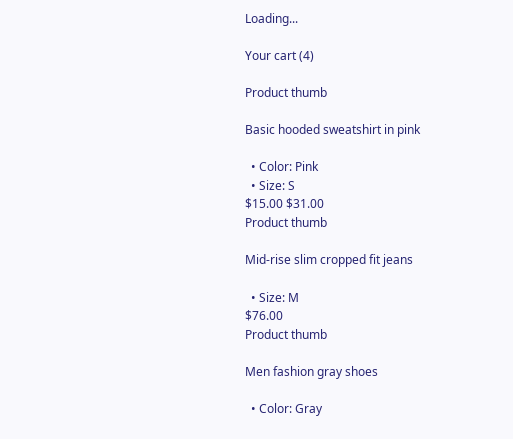Loading...

Your cart (4)

Product thumb

Basic hooded sweatshirt in pink

  • Color: Pink
  • Size: S
$15.00 $31.00
Product thumb

Mid-rise slim cropped fit jeans

  • Size: M
$76.00
Product thumb

Men fashion gray shoes

  • Color: Gray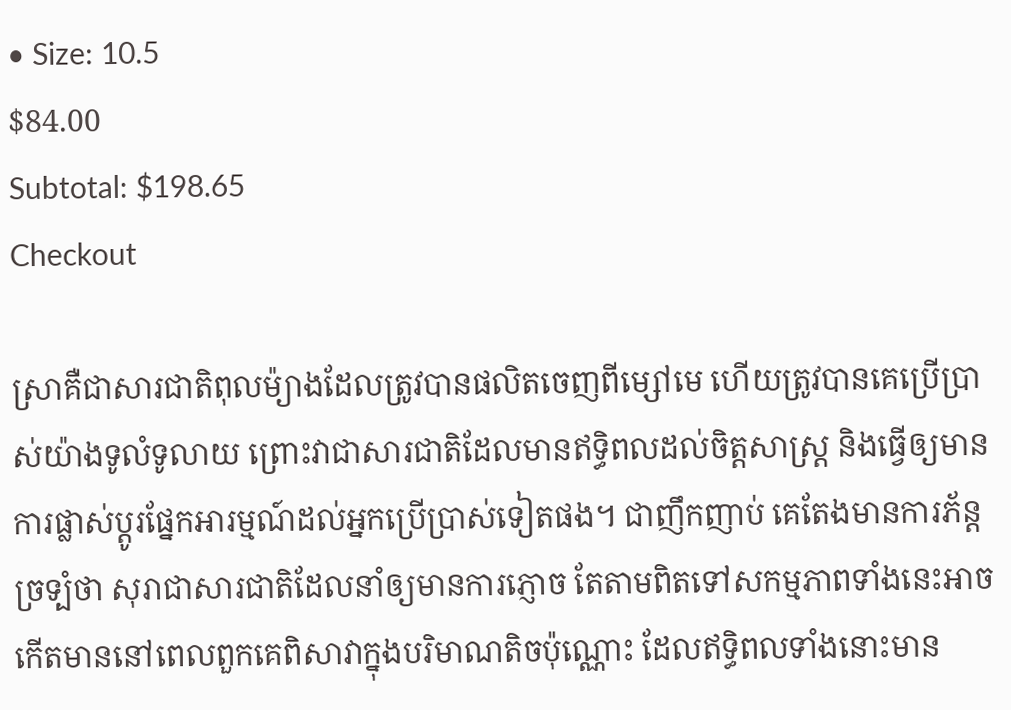• Size: 10.5
$84.00
Subtotal: $198.65
Checkout

ស្រាគឺជាសារជាតិពុលម៉្យាងដែលត្រូវបានផលិតចេញពីម្សៅមេ ហើយត្រូវបានគេប្រើប្រាស់យ៉ាងទូលំទូលាយ ព្រោះវាជាសារជាតិដែលមានឥទ្ធិពលដល់ចិត្តសាស្ត្រ និងធ្វើឲ្យមានការផ្លាស់ប្តូរផ្នែកអារម្មណ៍ដល់អ្នកប្រើប្រាស់ទៀតផង។ ជាញឹកញាប់ គេតែងមានការភ័ន្តច្រទ្បំថា សុរាជាសារជាតិដែលនាំឲ្យមានការភ្ញោច តែតាមពិតទៅសកម្មភាពទាំងនេះអាចកើតមាននៅពេលពួកគេពិសាវាក្នុងបរិមាណតិចប៉ុណ្ណោះ ដែលឥទ្ធិពលទាំងនោះមាន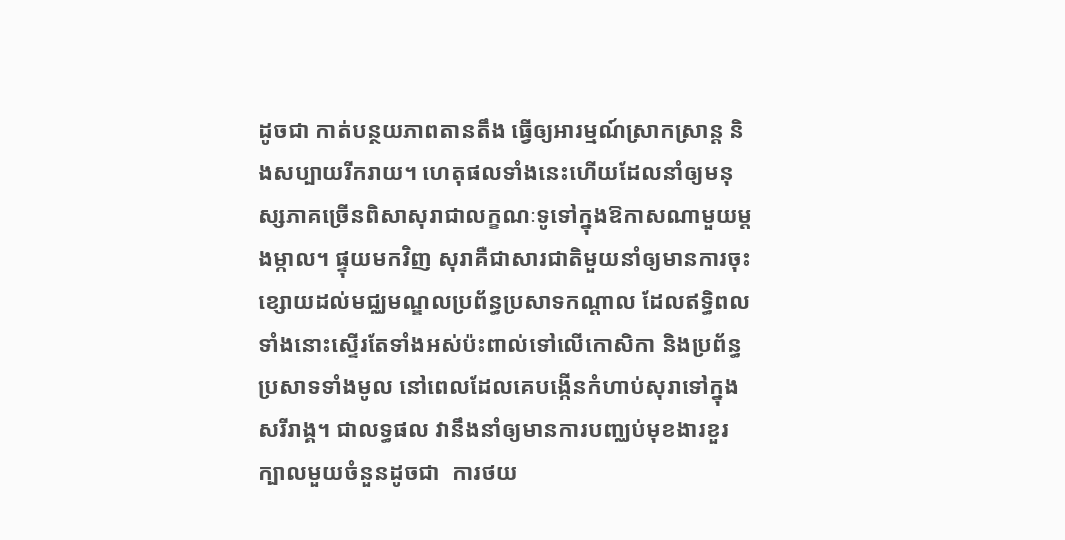ដូចជា កាត់បន្ថយភាពតានតឹង ធ្វើឲ្យអារម្មណ៍ស្រាកស្រាន្ត និងសប្បាយរីករាយ។ ហេតុផលទាំងនេះហើយដែលនាំឲ្យមនុស្សភាគច្រើនពិសាសុរាជាលក្ខណៈទូទៅក្នុងឱកាសណាមួយម្តងម្កាល។ ផ្ទុយមកវិញ សុរាគឺជាសារជាតិមួយនាំឲ្យមានការចុះខ្សោយដល់មជ្ឈមណ្ឌលប្រព័ន្ធប្រសាទកណ្តាល ដែលឥទ្ធិពលទាំងនោះស្ទើរតែទាំងអស់ប៉ះពាល់ទៅលើកោសិកា និងប្រព័ន្ធប្រសាទទាំងមូល នៅពេលដែលគេបង្កើនកំហាប់សុរាទៅក្នុងសរីរាង្គ។ ជាលទ្ធផល វានឹងនាំឲ្យមានការបញ្ឈប់មុខងារខួរក្បាលមួយចំនួនដូចជា  ការថយ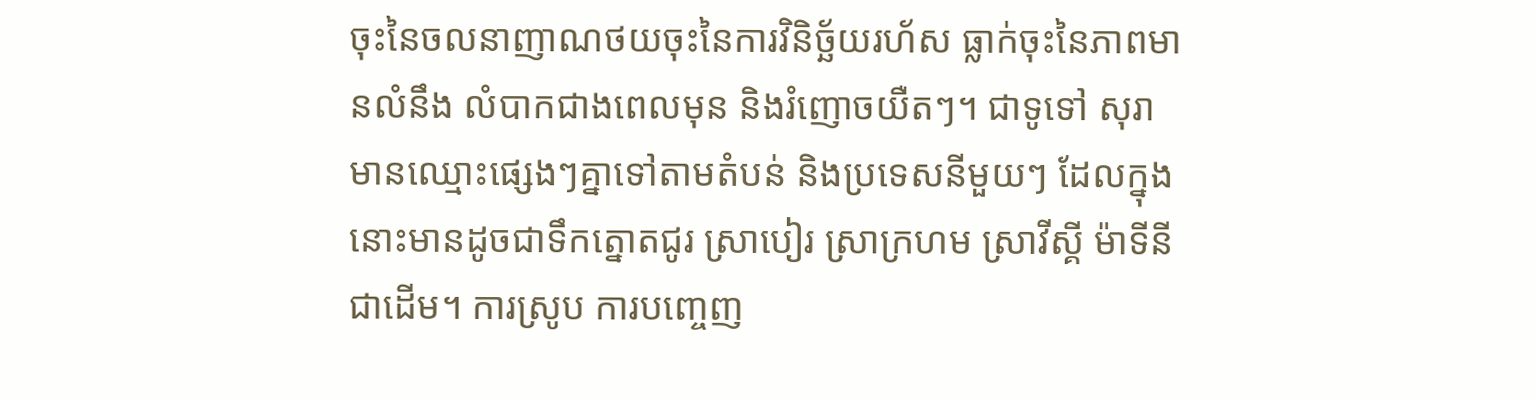ចុះនៃចលនាញាណថយចុះនៃការវិនិច្ឆ័យរហ័ស ធ្លាក់ចុះនៃភាពមានលំនឹង លំបាកជាងពេលមុន និងរំញោចយឺតៗ។ ជាទូទៅ សុរាមានឈ្មោះផ្សេងៗគ្នាទៅតាមតំបន់ និងប្រទេសនីមួយៗ ដែលក្នុងនោះមានដូចជាទឹកត្នោតជូរ ស្រាបៀរ ស្រាក្រហម ស្រាវីស្គី ម៉ាទីនី ជាដើម។ ការស្រូប ការបញ្ចេញ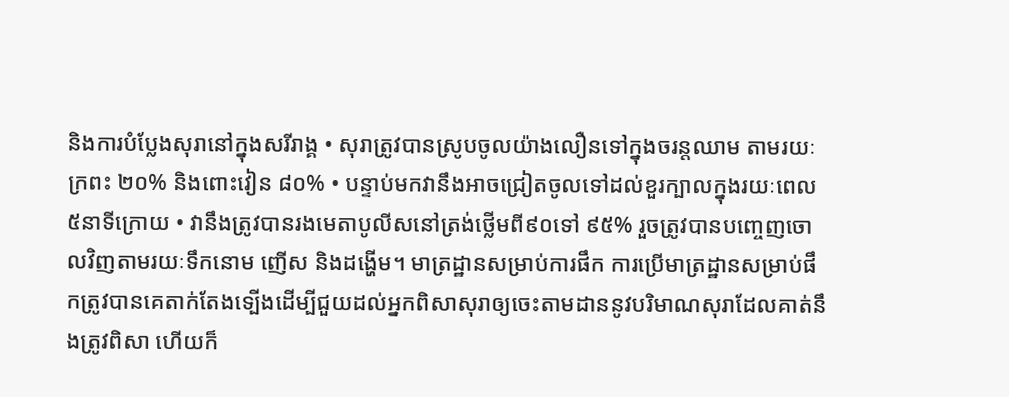និងការបំប្លែងសុរានៅក្នុងសរីរាង្គ • សុរាត្រូវបានស្រូបចូលយ៉ាងលឿនទៅក្នុងចរន្តឈាម តាមរយៈក្រពះ ២០% និងពោះវៀន ៨០% • បន្ទាប់មកវានឹងអាចជ្រៀតចូលទៅដល់ខួរក្បាលក្នុងរយៈពេល ៥នាទីក្រោយ • វានឹងត្រូវបានរងមេតាបូលីសនៅត្រង់ថ្លើមពី៩០ទៅ ៩៥% រួចត្រូវបានបញ្ចេញចោលវិញតាមរយៈទឹកនោម ញើស និងដង្ហើម។ មាត្រដ្ឋានសម្រាប់ការផឹក ការប្រើមាត្រដ្ឋានសម្រាប់ផឹកត្រូវបានគេតាក់តែងទ្បើងដើម្បីជួយដល់អ្នកពិសាសុរាឲ្យចេះតាមដាននូវបរិមាណសុរាដែលគាត់នឹងត្រូវពិសា ហើយក៏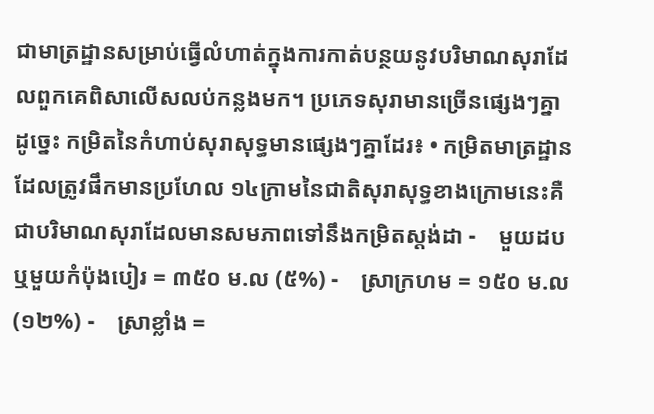ជាមាត្រដ្ឋានសម្រាប់ធ្វើលំហាត់ក្នុងការកាត់បន្ថយនូវបរិមាណសុរាដែលពួកគេពិសាលើសលប់កន្លងមក។ ប្រភេទសុរាមានច្រើនផ្សេងៗគ្នា ដូច្នេះ កម្រិតនៃកំហាប់សុរាសុទ្ធមានផ្សេងៗគ្នាដែរ៖ • កម្រិតមាត្រដ្ឋានដែលត្រូវផឹកមានប្រហែល ១៤ក្រាមនៃជាតិសុរាសុទ្ធខាងក្រោមនេះគឺជាបរិមាណសុរាដែលមានសមភាពទៅនឹងកម្រិតស្តង់ដា -    មួយដប  ឬមួយកំប៉ុងបៀរ = ៣៥០ ម.ល (៥%) -    ស្រាក្រហម = ១៥០ ម.ល (១២%) -    ស្រាខ្លាំង =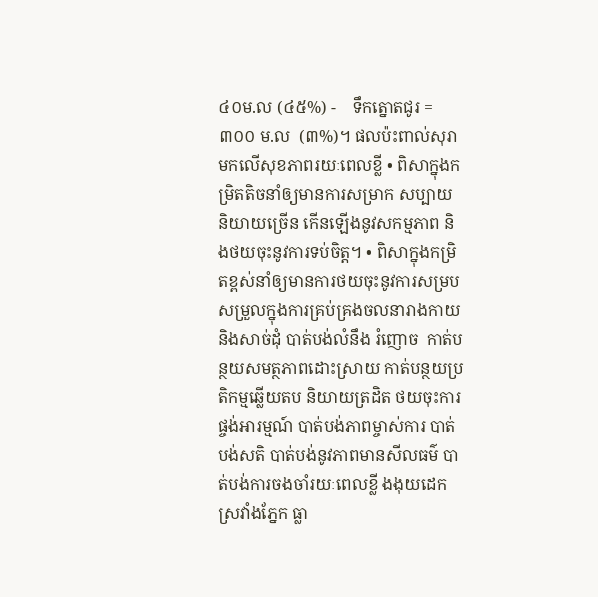៤០ម.ល (៤៥%) -    ទឹកត្នោតជូរ =  ៣០០ ម.ល  (៣%)។ ផលប៉ះពាល់សុរាមកលើសុខភាពរយៈពេលខ្លី • ពិសាក្នុងកម្រិតតិចនាំឲ្យមានការសម្រាក សប្បាយ និយាយច្រើន កើនឡើងនូវសកម្មភាព និងថយចុះនូវការទប់ចិត្ត។ • ពិសាក្នុងកម្រិតខ្ពស់នាំឲ្យមានការថយចុះនូវការសម្របសម្រួលក្នុងការគ្រប់គ្រងចលនារាងកាយ និងសាច់ដុំ បាត់បង់លំនឹង រំញោច  កាត់បន្ថយសមត្ថភាពដោះស្រាយ កាត់បន្ថយប្រតិកម្មឆ្លើយតប និយាយត្រដិត ថយចុះការផ្ចង់អារម្មណ៍ បាត់បង់ភាពម្ចាស់ការ បាត់បង់សតិ បាត់បង់នូវភាពមានសីលធម៌ បាត់បង់ការចងចាំរយៈពេលខ្លី ងងុយដេក ស្រវាំងភ្នែក ធ្លា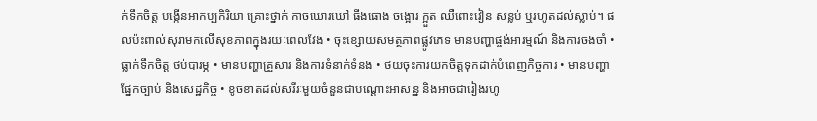ក់ទឹកចិត្ត បង្កើនអាកប្បកិរិយា គ្រោះថ្នាក់ កាចឃោរឃៅ ធីងធោង ចង្អោរ ក្អួត ឈឺពោះវៀន សន្លប់ ឬរហូតដល់ស្លាប់។ ផលប៉ះពាល់សុរាមកលើសុខភាពក្នុងរយៈពេលវែង • ចុះខ្សោយសមត្ថភាពផ្លូវភេទ មានបញ្ហាផ្ចង់អារម្មណ៍ និងការចងចាំ • ធ្លាក់ទឹកចិត្ត ថប់បារម្ភ • មានបញ្ហាគ្រួសារ និងការទំនាក់ទំនង • ថយចុះការយកចិត្តទុកដាក់បំពេញកិច្ចការ • មានបញ្ហាផ្នែកច្បាប់ និងសេដ្ឋកិច្ច • ខូចខាតដល់សរីរៈមួយចំនួនជាបណ្តោះអាសន្ន និងអាចជារៀងរហូ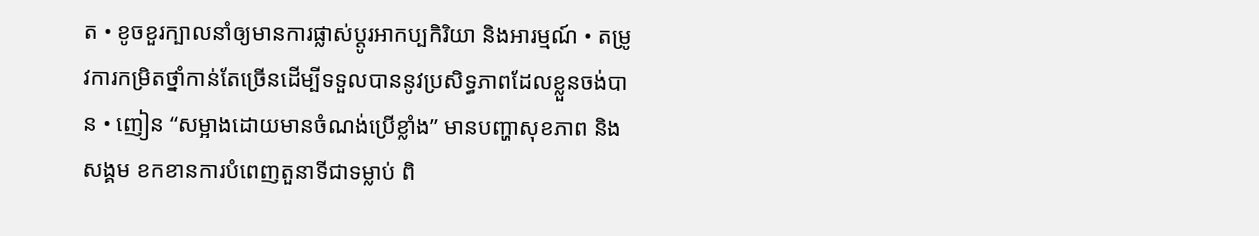ត • ខូចខួរក្បាលនាំឲ្យមានការផ្លាស់ប្តូរអាកប្បកិរិយា និងអារម្មណ៍ • តម្រូវការកម្រិតថ្នាំកាន់តែច្រើនដើម្បីទទួលបាននូវប្រសិទ្ធភាពដែលខ្លួនចង់បាន • ញៀន “សម្អាងដោយមានចំណង់ប្រើខ្លាំង” មានបញ្ហាសុខភាព និងសង្គម ខកខានការបំពេញតួនាទីជាទម្លាប់ ពិ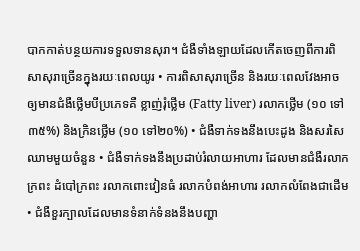បាកកាត់បន្ថយការទទួលទានសុរា។ ជំងឺទាំងឡាយដែលកើតចេញពីការពិសាសុរាច្រើនក្នុងរយៈពេលយូរ • ការពិសាសុរាច្រើន និងរយៈពេលវែងអាចឲ្យមានជំងឺថ្លើមបីប្រភេទគឺ ខ្លាញ់រុំថ្លើម (Fatty liver) រលាកថ្លើម (១០ ទៅ ៣៥%) និងក្រិនថ្លើម (១០ ទៅ២០%) • ជំងឺទាក់ទងនឹងបេះដូង និងសរសៃឈាមមួយចំនួន • ជំងឺទាក់ទងនឹងប្រដាប់រំលាយអាហារ ដែលមានជំងឺរលាកក្រពះ ដំបៅក្រពះ រលាកពោះវៀនធំ រលាកបំពង់អាហារ រលាកលំពែងជាដើម • ជំងឺខួរក្បាលដែលមានទំនាក់ទំនងនឹងបញ្ហា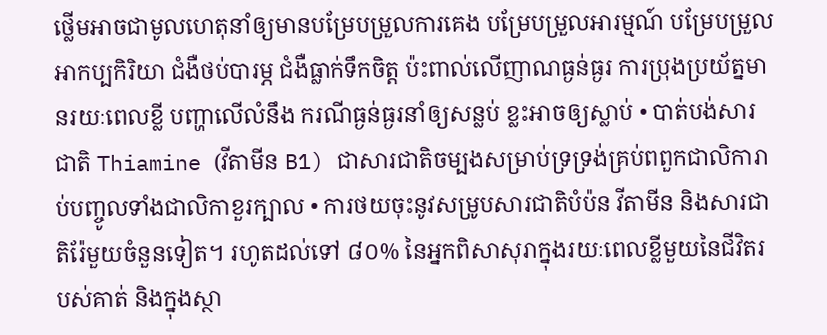ថ្លើមអាចជាមូលហេតុនាំឲ្យមានបម្រែបម្រួលការគេង បម្រែបម្រួលអារម្មណ៍ បម្រែបម្រួលអាកប្បកិរិយា ជំងឺថប់បារម្ភ ជំងឺធ្លាក់ទឹកចិត្ត ប៉ះពាល់លើញាណធ្ងន់ធ្ងរ ការប្រុងប្រយ័ត្នមានរយៈពេលខ្លី បញ្ហាលើលំនឹង ករណីធ្ងន់ធ្ងរនាំឲ្យសន្លប់ ខ្លះអាចឲ្យស្លាប់ • បាត់បង់សារជាតិ Thiamine (វីតាមីន B1) ជាសារជាតិចម្បងសម្រាប់ទ្រទ្រង់គ្រប់ពពួកជាលិការាប់បញ្ចូលទាំងជាលិកាខួរក្បាល • ការថយចុះនូវសម្រូបសារជាតិបំប៉ន វីតាមីន និងសារជាតិរ៉ែមួយចំនួនទៀត។ រហូតដល់ទៅ ៨០% នៃអ្នកពិសាសុរាក្នុងរយៈពេលខ្លីមួយនៃជីវិតរបស់គាត់ និងក្នុងស្ថា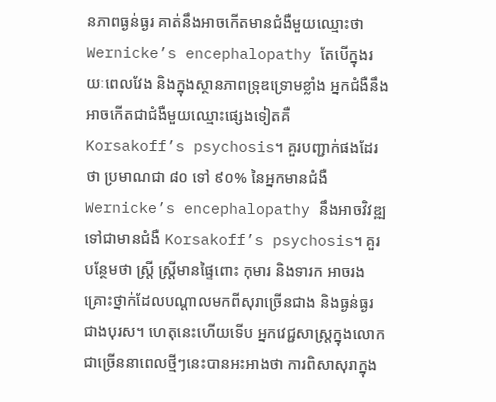នភាពធ្ងន់ធ្ងរ គាត់នឹងអាចកើតមានជំងឺមួយឈ្មោះថា  Wernicke’s encephalopathy តែបើក្នុងរយៈពេលវែង និងក្នុងស្ថានភាពទ្រុឌទ្រោមខ្លាំង អ្នកជំងឺនឹងអាចកើតជាជំងឺមួយឈ្មោះផ្សេងទៀតគឺ Korsakoff’s psychosis។ គួរបញ្ជាក់ផងដែរថា ប្រមាណជា ៨០ ទៅ ៩០% នៃអ្នកមានជំងឺ Wernicke’s encephalopathy នឹងអាចវិវឌ្ឍទៅជាមានជំងឺ Korsakoff’s psychosis។ គួរបន្ថែមថា ស្រ្តី ស្រ្តីមានផ្ទៃពោះ កុមារ និងទារក អាចរងគ្រោះថ្នាក់ដែលបណ្តាលមកពីសុរាច្រើនជាង និងធ្ងន់ធ្ងរជាងបុរស។ ហេតុនេះហើយទើប អ្នកវេជ្ជសាស្រ្តក្នុងលោកជាច្រើននាពេលថ្មីៗនេះបានអះអាងថា ការពិសាសុរាក្នុង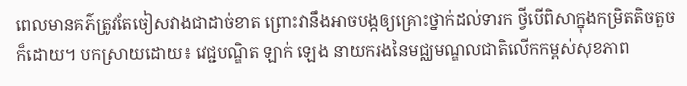ពេលមានគភ៌ត្រូវតែចៀសវាងជាដាច់ខាត ព្រោះវានឹងអាចបង្កឲ្យគ្រោះថ្នាក់ដល់ទារក ថ្វីបើពិសាក្នុងកម្រិតតិចតួចក៏ដោយ។ បកស្រាយដោយ៖ វេជ្ជបណ្ឌិត ឡាក់ ឡេង នាយករងនៃមជ្ឈមណ្ឌលជាតិលើកកម្ពស់សុខភាព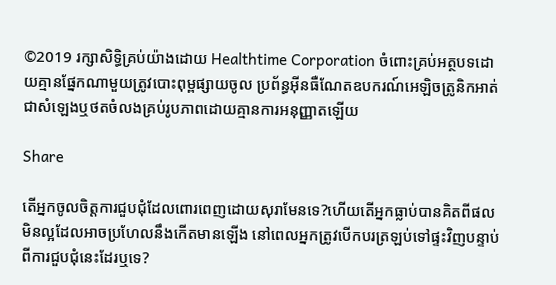©2019 រក្សាសិទ្ធិគ្រប់យ៉ាងដោយ Healthtime Corporation ចំពោះគ្រប់អត្ថបទដោយគ្មានផ្នែកណាមួយត្រូវបោះពុម្ពផ្សាយចូល ប្រព័ន្ធអ៊ីនធឺណែតឧបករណ៍អេឡិចត្រូនិកអាត់ជាសំឡេងឬថតចំលងគ្រប់រូបភាពដោយគ្មានការអនុញ្ញាតឡើយ

Share

តើអ្នកចូលចិត្តការជួបជុំដែលពោរពេញដោយសុរាមែនទេ?ហើយតើអ្នកធ្លាប់បានគិតពីផលមិនល្អដែលអាចប្រហែលនឹងកើតមានឡើង នៅពេលអ្នកត្រូវបើកបរត្រឡប់ទៅផ្ទះវិញបន្ទាប់ពីការជួបជុំនេះដែរឬទេ?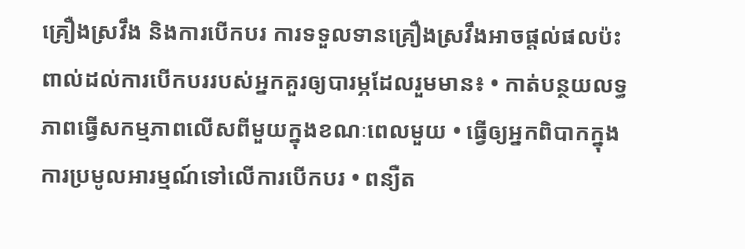គ្រឿងស្រវឹង និងការបើកបរ ការទទួលទានគ្រឿងស្រវឹងអាចផ្តល់ផលប៉ះពាល់ដល់ការបើកបររបស់អ្នកគួរឲ្យបារម្ភដែលរួមមាន៖ • កាត់បន្ថយលទ្ធភាពធ្វើសកម្មភាពលើសពីមួយក្នុងខណៈពេលមួយ • ធ្វើឲ្យអ្នកពិបាកក្នុងការប្រមូលអារម្មណ៍ទៅលើការបើកបរ • ពន្យឺត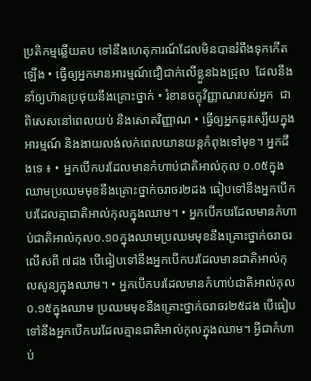ប្រតិកម្មឆ្លើយតប ទៅនឹងហេតុការណ៍ដែលមិនបានរំពឹងទុកកើតឡើង • ធ្វើឲ្យអ្នកមានអារម្មណ៍ជឿជាក់លើខ្លួនឯងជ្រុល  ដែលនឹងនាំឲ្យហ៊ានប្រថុយនឹងគ្រោះថ្នាក់ • រំខានចក្ខុវិញ្ញាណរបស់អ្នក  ជាពិសេសនៅពេលយប់ និងសោតវិញ្ញាណ • ធ្វើឲ្យអ្នកធូរស្បើយក្នុងអារម្មណ៍ និងងាយលង់លក់ពេលយានយន្តកំពុងទៅមុខ។ អ្នកដឹងទេ ៖ • អ្នកបើកបរដែលមានកំហាប់ជាតិអាល់កុល ០.០៥ក្នុងឈាមប្រឈមមុខនឹងគ្រោះថ្នាក់ចរាចរ២ដង ធៀបទៅនឹងអ្នកបើកបរដែលគ្មាជាតិអាល់កុលក្នុងឈាម។ • អ្នកបើកបរដែលមានកំហាប់ជាតិអាល់កុល០.១០ក្នុងឈាមប្រឈមមុខនឹងគ្រោះថ្នាក់ចរាចរលើសពី ៧ដង បើធៀបទៅនឹងអ្នកបើកបរដែលមានជាតិអាល់កុលសូន្យក្នុងឈាម។ • អ្នកបើកបរដែលមានកំហាប់ជាតិអាល់កុល០.១៥ក្នុងឈាម ប្រឈមមុខនឹងគ្រោះថ្នាក់ចរាចរ២៥ដង បើធៀបទៅនឹងអ្នកបើកបរដែលគ្មានជាតិអាល់កុលក្នុងឈាម។ អ្វីជាកំហាប់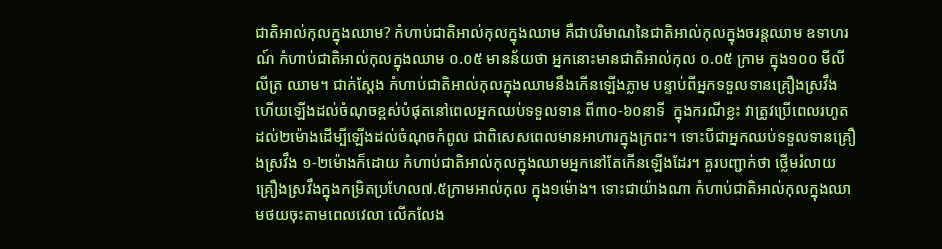ជាតិអាល់កុលក្នុងឈាម? កំហាប់ជាតិអាល់កុលក្នុងឈាម គឺជាបរិមាណនៃជាតិអាល់កុលក្នុងចរន្តឈាម ឧទាហរណ៍ កំហាប់ជាតិអាល់កុលក្នុងឈាម ០.០៥ មានន័យថា អ្នកនោះមានជាតិអាល់កុល ០.០៥ ក្រាម ក្នុង១០០ មីលីលីត្រ ឈាម។ ជាក់ស្តែង កំហាប់ជាតិអាល់កុលក្នុងឈាមនឹងកើនឡើងភ្លាម បន្ទាប់ពីអ្នកទទួលទានគ្រឿងស្រវឹង ហើយឡើងដល់ចំណុចខ្ពស់បំផុតនៅពេលអ្នកឈប់ទទួលទាន ពី៣០-៦០នាទី  ក្នុងករណីខ្លះ វាត្រូវប្រើពេលរហូតដល់២ម៉ោងដើម្បីឡើងដល់ចំណុចកំពូល ជាពិសេសពេលមានអាហារក្នុងក្រពះ។ ទោះបីជាអ្នកឈប់ទទួលទានគ្រឿងស្រវឹង ១-២ម៉ោងក៏ដោយ កំហាប់ជាតិអាល់កុលក្នុងឈាមអ្នកនៅតែកើនឡើងដែរ។ គួរបញ្ជាក់ថា ថ្លើមរំលាយគ្រឿងស្រវឹងក្នុងកម្រិតប្រហែល៧.៥ក្រាមអាល់កុល ក្នុង១ម៉ោង។ ទោះជាយ៉ាងណា កំហាប់ជាតិអាល់កុលក្នុងឈាមថយចុះតាមពេលវេលា លើកលែង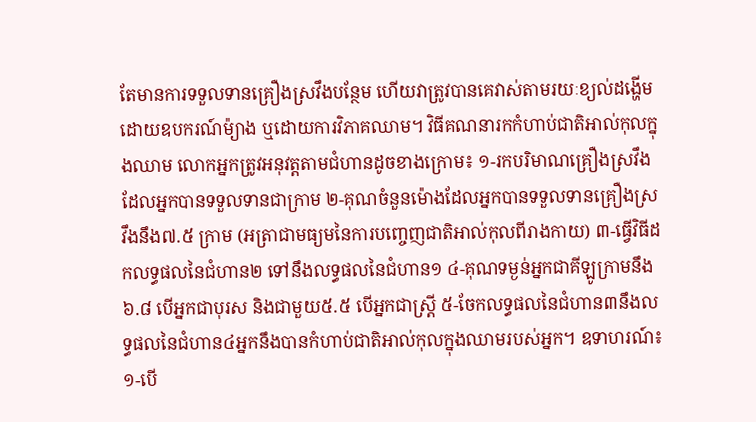តែមានការទទួលទានគ្រឿងស្រវឹងបន្ថែម ហើយវាត្រូវបានគេវាស់តាមរយៈខ្យល់ដង្ហើមដោយឧបករណ៍ម៉្យាង ឬដោយការវិភាគឈាម។ វិធីគណនារកកំហាប់ជាតិអាល់កុលក្នុងឈាម លោកអ្នកត្រូវអនុវត្តតាមជំហានដូចខាងក្រោម៖ ១-រកបរិមាណគ្រឿងស្រវឹងដែលអ្នកបានទទួលទានជាក្រាម ២-គុណចំនួនម៉ោងដែលអ្នកបានទទួលទានគ្រឿងស្រវឹងនឹង៧.៥ ក្រាម (អត្រាជាមធ្យមនៃការបញ្ចេញជាតិអាល់កុលពីរាងកាយ) ៣-ធ្វើវិធីដកលទ្ធផលនៃជំហាន២ ទៅនឹងលទ្ធផលនៃជំហាន១ ៤-គុណទម្ងន់អ្នកជាគីឡូក្រាមនឹង៦.៨ បើអ្នកជាបុរស និងជាមួយ៥.៥ បើអ្នកជាស្ត្រី ៥-ចែកលទ្ធផលនៃជំហាន៣នឹងលទ្ធផលនៃជំហាន៤អ្នកនឹងបានកំហាប់ជាតិអាល់កុលក្នុងឈាមរបស់អ្នក។ ឧទាហរណ៍៖ ១-បើ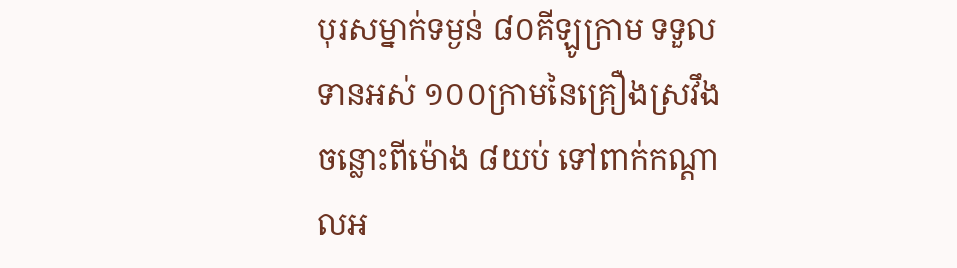បុរសម្នាក់ទម្ងន់ ៨០គីឡូក្រាម ទទួលទានអស់ ១០០ក្រាមនៃគ្រឿងស្រវឹង ចន្លោះពីម៉ោង ៨យប់ ទៅពាក់កណ្តាលអ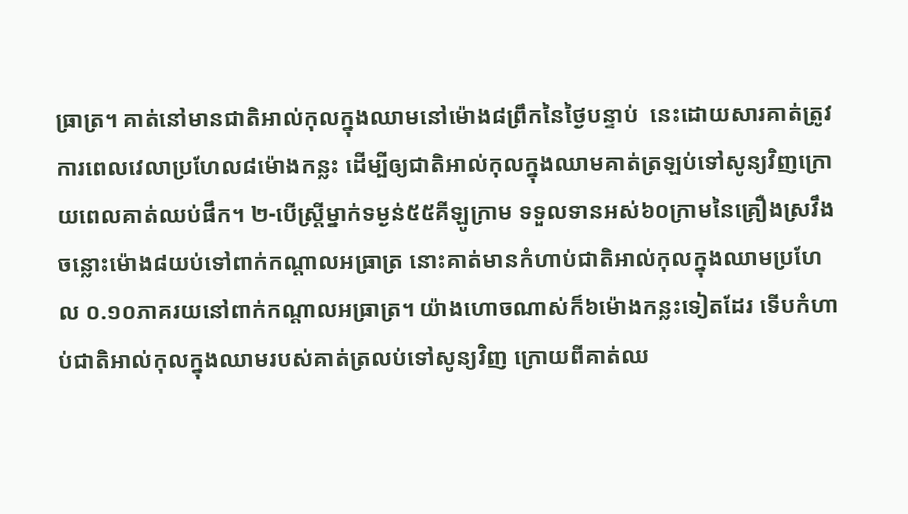ធ្រាត្រ។ គាត់នៅមានជាតិអាល់កុលក្នុងឈាមនៅម៉ោង៨ព្រឹកនៃថ្ងៃបន្ទាប់  នេះដោយសារគាត់ត្រូវការពេលវេលាប្រហែល៨ម៉ោងកន្លះ ដើម្បីឲ្យជាតិអាល់កុលក្នុងឈាមគាត់ត្រឡប់ទៅសូន្យវិញក្រោយពេលគាត់ឈប់ផឹក។ ២-បើស្ត្រីម្នាក់ទម្ងន់៥៥គីឡូក្រាម ទទួលទានអស់៦០ក្រាមនៃគ្រឿងស្រវឹងចន្លោះម៉ោង៨យប់ទៅពាក់កណ្តាលអធ្រាត្រ នោះគាត់មានកំហាប់ជាតិអាល់កុលក្នុងឈាមប្រហែល ០.១០ភាគរយនៅពាក់កណ្តាលអធ្រាត្រ។ យ៉ាងហោចណាស់ក៏៦ម៉ោងកន្លះទៀតដែរ ទើបកំហាប់ជាតិអាល់កុលក្នុងឈាមរបស់គាត់ត្រលប់ទៅសូន្យវិញ ក្រោយពីគាត់ឈ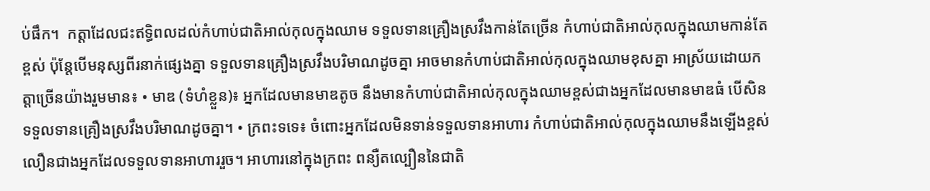ប់ផឹក។  កត្តាដែលជះឥទ្ធិពលដល់កំហាប់ជាតិអាល់កុលក្នុងឈាម ទទួលទានគ្រឿងស្រវឹងកាន់តែច្រើន កំហាប់ជាតិអាល់កុលក្នុងឈាមកាន់តែខ្ពស់ ប៉ុន្តែបើមនុស្សពីរនាក់ផ្សេងគ្នា ទទួលទានគ្រឿងស្រវឹងបរិមាណដូចគ្នា អាចមានកំហាប់ជាតិអាល់កុលក្នុងឈាមខុសគ្នា អាស្រ័យដោយកត្តាច្រើនយ៉ាងរួមមាន៖ • មាឌ (ទំហំខ្លួន)៖ អ្នកដែលមានមាឌតូច នឹងមានកំហាប់ជាតិអាល់កុលក្នុងឈាមខ្ពស់ជាងអ្នកដែលមានមាឌធំ បើសិនទទួលទានគ្រឿងស្រវឹងបរិមាណដូចគ្នា។ • ក្រពះទទេ៖ ចំពោះអ្នកដែលមិនទាន់ទទួលទានអាហារ កំហាប់ជាតិអាល់កុលក្នុងឈាមនឹងឡើងខ្ពស់លឿនជាងអ្នកដែលទទួលទានអាហាររួច។ អាហារនៅក្នុងក្រពះ ពន្យឺតល្បឿននៃជាតិ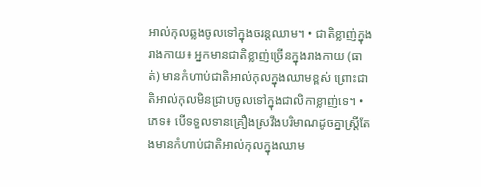អាល់កុលឆ្លងចូលទៅក្នុងចរន្តឈាម។ • ជាតិខ្លាញ់ក្នុងរាងកាយ៖ អ្នកមានជាតិខ្លាញ់ច្រើនក្នុងរាងកាយ (ធាត់) មានកំហាប់ជាតិអាល់កុលក្នុងឈាមខ្ពស់ ព្រោះជាតិអាល់កុលមិនជ្រាបចូលទៅក្នុងជាលិកាខ្លាញ់ទេ។ • ភេទ៖ បើទទួលទានគ្រឿងស្រវឹងបរិមាណដូចគ្នាស្ត្រីតែងមានកំហាប់ជាតិអាល់កុលក្នុងឈាម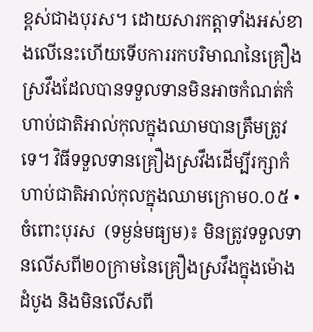ខ្ពស់ជាងបុរស។ ដោយសារកត្តាទាំងអស់ខាងលើនេះហើយទើបការរកបរិមាណនៃគ្រឿងស្រវឹងដែលបានទទួលទានមិនអាចកំណត់កំហាប់ជាតិអាល់កុលក្នុងឈាមបានត្រឹមត្រូវទេ។ វិធីទទួលទានគ្រឿងស្រវឹងដើម្បីរក្សាកំហាប់ជាតិអាល់កុលក្នុងឈាមក្រោម០.០៥ • ចំពោះបុរស  (ទម្ងន់មធ្យម)៖ មិនត្រូវទទួលទានលើសពី២០ក្រាមនៃគ្រឿងស្រវឹងក្នុងម៉ោងដំបូង និងមិនលើសពី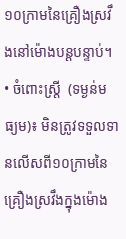១០ក្រាមនៃគ្រឿងស្រវឹងនៅម៉ោងបន្តបន្ទាប់។ • ចំពោះស្ត្រី  (ទម្ងន់មធ្យម)៖ មិនត្រូវទទួលទានលើសពី១០ក្រាមនៃគ្រឿងស្រវឹងក្នុងម៉ោង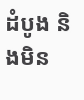ដំបូង និងមិន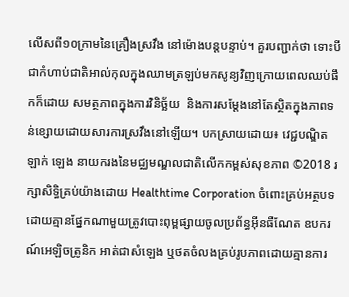លើសពី១០ក្រាមនៃគ្រឿងស្រវឹង នៅម៉ោងបន្តបន្ទាប់។ គួរបញ្ជាក់ថា ទោះបីជាកំហាប់ជាតិអាល់កុលក្នុងឈាមត្រឡប់មកសូន្យវិញក្រោយពេលឈប់ផឹកក៏ដោយ សមត្ថភាពក្នុងការវិនិច្ឆ័យ  និងការសម្តែងនៅតែស្ថិតក្នុងភាពទន់ខ្សោយដោយសារការស្រវឹងនៅឡើយ។ បកស្រាយដោយ៖ វេជ្ជបណ្ឌិត ឡាក់ ឡេង នាយករងនៃមជ្ឈមណ្ឌលជាតិលើកកម្ពស់សុខភាព ©2018 រក្សាសិទ្ធិគ្រប់យ៉ាងដោយ Healthtime Corporation ចំពោះគ្រប់អត្ថបទដោយគ្មានផ្នែកណាមួយត្រូវបោះពុម្ពផ្សាយចូលប្រព័ន្ធអ៊ីនធឺណែត ឧបករណ៍អេឡិចត្រូនិក អាត់ជាសំឡេង ឬថតចំលងគ្រប់រូបភាពដោយគ្មានការ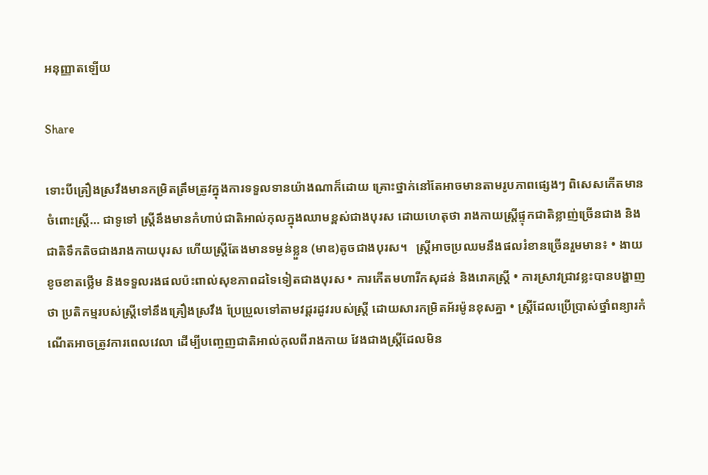អនុញ្ញាតឡើយ

Share

ទោះបីគ្រឿងស្រវឹងមានកម្រិតត្រឹមត្រូវក្នុងការទទួលទានយ៉ាងណាក៏ដោយ គ្រោះថ្នាក់នៅតែអាចមានតាមរូបភាពផ្សេងៗ ពិសេសកើតមានចំពោះស្ត្រី… ជាទូទៅ ស្ត្រីនឹងមានកំហាប់ជាតិអាល់កុលក្នុងឈាមខ្ពស់ជាងបុរស ដោយហេតុថា រាងកាយស្ត្រីផ្ទុកជាតិខ្លាញ់ច្រើនជាង និងជាតិទឹកតិចជាងរាងកាយបុរស ហើយស្ត្រីតែងមានទម្ងន់ខ្លួន (មាឌ)តូចជាងបុរស។   ស្ត្រីអាចប្រឈមនឹងផលរំខានច្រើនរួមមាន៖ • ងាយខូចខាតថ្លើម និងទទួលរងផលប៉ះពាល់សុខភាពដទៃទៀតជាងបុរស • ការកើតមហារីកសុដន់ និងរោគស្ត្រី • ការស្រាវជ្រាវខ្លះបានបង្ហាញថា ប្រតិកម្មរបស់ស្ត្រីទៅនឹងគ្រឿងស្រវឹង ប្រែប្រួលទៅតាមវដ្តរដូវរបស់ស្ត្រី ដោយសារកម្រិតអ័រម៉ូនខុសគ្នា • ស្ត្រីដែលប្រើប្រាស់ថ្នាំពន្យារកំណើតអាចត្រូវការពេលវេលា ដើម្បីបញ្ចេញជាតិអាល់កុលពីរាងកាយ វែងជាងស្ត្រីដែលមិន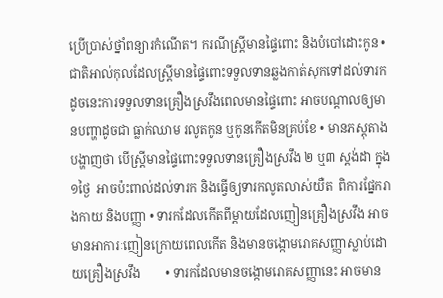ប្រើប្រាស់ថ្នាំពន្យារកំណើត។ ករណីស្ត្រីមានផ្ទៃពោះ និងបំបៅដោះកូន • ជាតិអាល់កុលដែលស្ត្រីមានផ្ទៃពោះទទួលទានឆ្លងកាត់សុកទៅដល់ទារក ដូចនេះការទទួលទានគ្រឿងស្រវឹងពេលមានផ្ទៃពោះ អាចបណ្តាលឲ្យមានបញ្ហាដូចជា ធ្លាក់ឈាម រលូតកូន ឬកូនកើតមិនគ្រប់ខែ • មានភស្តុតាងបង្ហាញថា បើស្ត្រីមានផ្ទៃពោះទទួលទានគ្រឿងស្រវឹង ២ ឬ៣ ស្តង់ដា ក្នុង១ថ្ងៃ  អាចប៉ះពាល់ដល់ទារក និងធ្វើឲ្យទារកលូតលាស់យឺត  ពិការផ្នែករាងកាយ និងបញ្ញា • ទារកដែលកើតពីម្តាយដែលញៀនគ្រឿងស្រវឹង អាចមានអាការៈញៀនក្រោយពេលកើត និងមានចង្កោមរោគសញ្ញាស្លាប់ដោយគ្រឿងស្រវឹង        • ទារកដែលមានចង្កោមរោគសញ្ញានេះ អាចមាន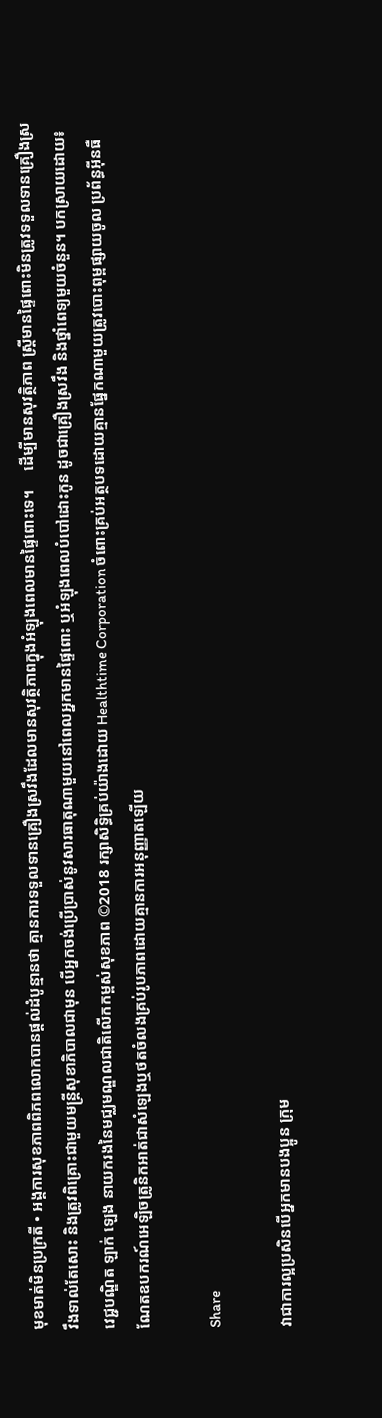មុខមាត់មិនប្រក្រតី • អង្គការសុខភាពពិភពលោកបានផ្តល់ដំបូន្មានថា គ្មានការទទួលទានគ្រឿងស្រវឹងដែលមានសុវត្ថិភាពក្នុងអំឡុងពេលមានផ្ទៃពោះទេ។     ដើម្បីមានសុវត្ថិភាព ស្ត្រីមានផ្ទៃពោះមិនត្រូវទទួលទានគ្រឿងស្រវឹងទាល់តែសោះ និងត្រូវពិគ្រោះជាមួយមន្ត្រីសុខាភិបាលជាមុន បើអ្នកចង់ប្រើប្រាស់នូវសារធាតុណាមួយនៅពេលអ្នកមានផ្ទៃពោះ ឬអំឡុងពេលបំបៅដោះកូន ដូចជាគ្រឿងស្រវឹង និងថ្នាំពេទ្យមួយចំនួន។ បកស្រាយដោយ៖ វេជ្ជបណ្ឌិត ឡាក់ ឡេង នាយករងនៃមជ្ឈមណ្ឌលជាតិលើកកម្ពស់សុខភាព ©2018 រក្សាសិទ្ធិគ្រប់យ៉ាងដោយ Healthtime Corporation ចំពោះគ្រប់អត្ថបទដោយគ្មានផ្នែកណាមួយត្រូវបោះពុម្ពផ្សាយចូល ប្រព័ន្ធអ៊ីនធឺណែតឧបករណ៍អេឡិចត្រូនិកអាត់ជាសំឡេងឬថតចំលងគ្រប់រូបភាពដោយគ្មានការអនុញ្ញាតឡើយ

Share

វាជាការល្អប្រសិនបើអ្នកមានបងប្អូន ក្រុម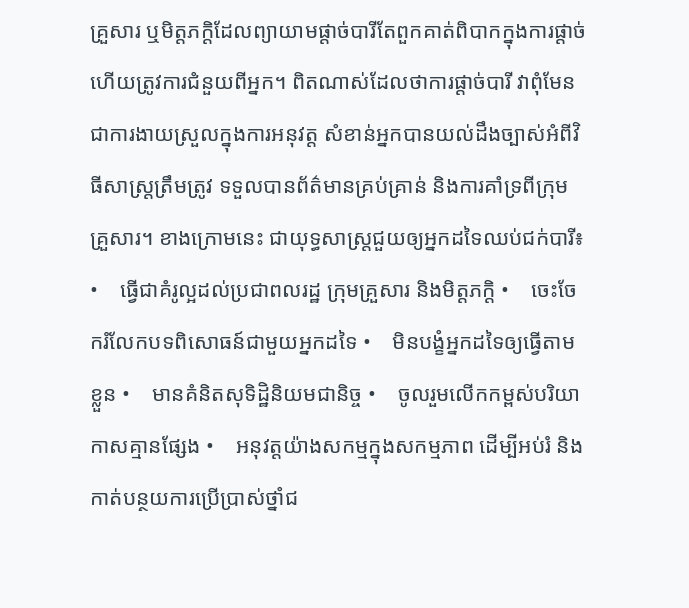គ្រួសារ ឬមិត្តភក្តិដែលព្យាយាមផ្តាច់បារីតែពួកគាត់ពិបាកក្នុងការផ្តាច់ ហើយត្រូវការជំនួយពីអ្នក។ ពិតណាស់ដែលថាការផ្តាច់បារី វាពុំមែនជាការងាយស្រួលក្នុងការអនុវត្ត សំខាន់អ្នកបានយល់ដឹងច្បាស់អំពីវិធីសាស្ត្រត្រឹមត្រូវ ទទួលបានព័ត៌មានគ្រប់គ្រាន់ និងការគាំទ្រពីក្រុមគ្រួសារ។ ខាងក្រោមនេះ ជាយុទ្ធសាស្ត្រជួយឲ្យអ្នកដទៃឈប់ជក់បារី៖ •    ធ្វើជាគំរូល្អដល់ប្រជាពលរដ្ឋ ក្រុមគ្រួសារ និងមិត្តភក្តិ •    ចេះចែករំលែកបទពិសោធន៍ជាមួយអ្នកដទៃ •    មិនបង្ខំអ្នកដទៃឲ្យធ្វើតាមខ្លួន •    មានគំនិតសុទិដ្ឋិនិយមជានិច្ច •    ចូលរួមលើកកម្ពស់បរិយាកាសគ្មានផ្សែង •    អនុវត្តយ៉ាងសកម្មក្នុងសកម្មភាព ដើម្បីអប់រំ និងកាត់បន្ថយការប្រើប្រាស់ថ្នាំជ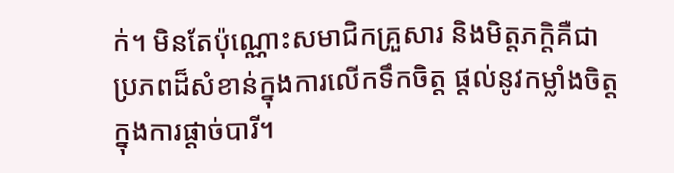ក់។ មិនតែប៉ុណ្ណោះសមាជិកគ្រួសារ និងមិត្តភក្តិគឺជាប្រភពដ៏សំខាន់ក្នុងការលើកទឹកចិត្ត ផ្តល់នូវកម្លាំងចិត្តក្នុងការផ្តាច់បារី។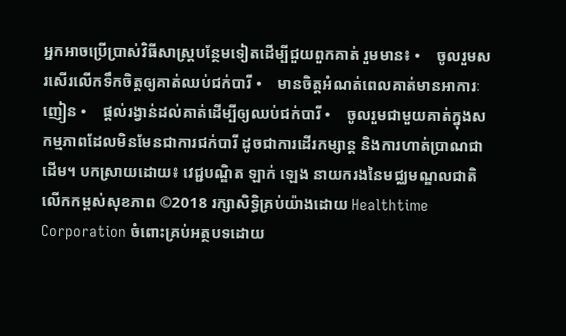អ្នកអាចប្រើប្រាស់វិធីសាស្ត្របន្ថែមទៀតដើម្បីជួយពួកគាត់ រួមមាន៖ •    ចូលរួមសរសើរលើកទឹកចិត្តឲ្យគាត់ឈប់ជក់បារី •    មានចិត្តអំណត់ពេលគាត់មានអាការៈញៀន •    ផ្តល់រង្វាន់ដល់គាត់ដើម្បីឲ្យឈប់ជក់បារី •    ចូលរួមជាមួយគាត់ក្នុងសកម្មភាពដែលមិនមែនជាការជក់បារី ដូចជាការដើរកម្សាន្ត និងការហាត់ប្រាណជាដើម។ បកស្រាយដោយ៖ វេជ្ជបណ្ឌិត ឡាក់ ឡេង នាយករងនៃមជ្ឈមណ្ឌលជាតិលើកកម្ពស់សុខភាព ©2018 រក្សាសិទ្ធិគ្រប់យ៉ាងដោយ Healthtime Corporation ចំពោះគ្រប់អត្ថបទដោយ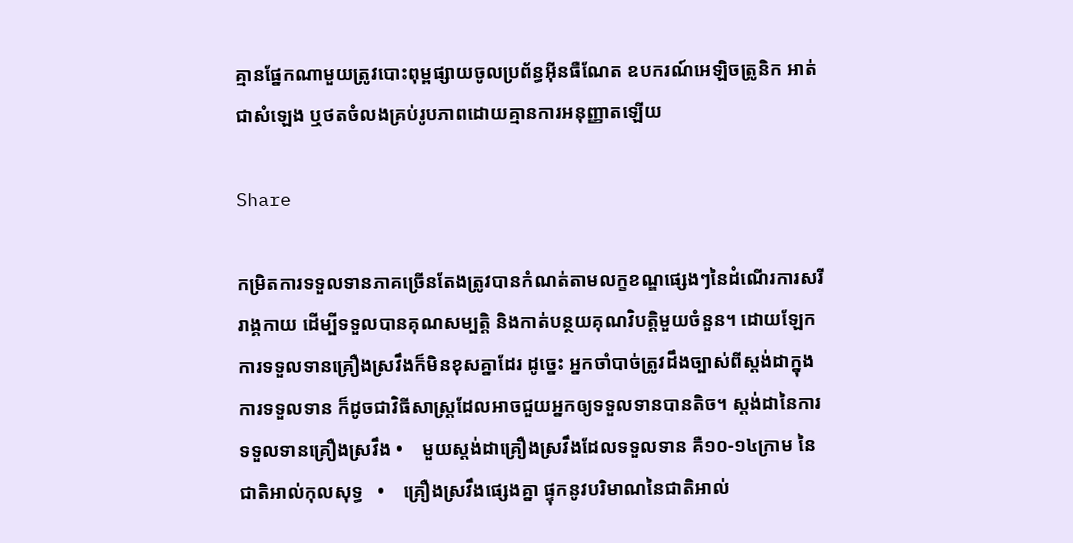គ្មានផ្នែកណាមួយត្រូវបោះពុម្ពផ្សាយចូលប្រព័ន្ធអ៊ីនធឺណែត ឧបករណ៍អេឡិចត្រូនិក អាត់ជាសំឡេង ឬថតចំលងគ្រប់រូបភាពដោយគ្មានការអនុញ្ញាតឡើយ

Share

កម្រិតការទទួលទានភាគច្រើនតែងត្រូវបានកំណត់តាមលក្ខខណ្ឌផ្សេងៗនៃដំណើរការសរីរាង្គកាយ ដើម្បីទទួលបានគុណសម្បត្តិ និងកាត់បន្ថយគុណវិបត្តិមួយចំនួន។ ដោយឡែក ការទទួលទានគ្រឿងស្រវឹងក៏មិនខុសគ្នាដែរ ដូច្នេះ អ្នកចាំបាច់ត្រូវដឹងច្បាស់ពីស្តង់ដាក្នុងការទទួលទាន ក៏ដូចជាវិធីសាស្ត្រដែលអាចជួយអ្នកឲ្យទទួលទានបានតិច។ ស្តង់ដានៃការទទួលទានគ្រឿងស្រវឹង •    មួយស្តង់ដាគ្រឿងស្រវឹងដែលទទួលទាន គឺ១០-១៤ក្រាម នៃជាតិអាល់កុលសុទ្ធ   •    គ្រឿងស្រវឹងផ្សេងគ្នា ផ្ទុកនូវបរិមាណនៃជាតិអាល់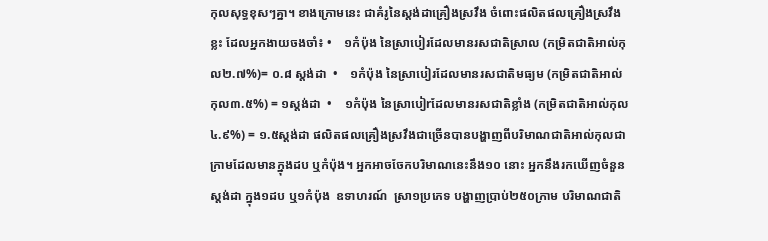កុលសុទ្ធខុសៗគ្នា។ ខាងក្រោមនេះ ជាគំរូនៃស្តង់ដាគ្រឿងស្រវឹង ចំពោះផលិតផលគ្រឿងស្រវឹងខ្លះ ដែលអ្នកងាយចងចាំ៖ •    ១កំប៉ុង នៃស្រាបៀរដែលមានរសជាតិស្រាល (កម្រិតជាតិអាល់កុល២.៧%)= ០.៨ ស្តង់ដា  •    ១កំប៉ុង នៃស្រាបៀរដែលមានរសជាតិមធ្យម (កម្រិតជាតិអាល់កុល៣.៥%) = ១ស្តង់ដា  •    ១កំប៉ុង នៃស្រាបៀrដែលមានរសជាតិខ្លាំង (កម្រិតជាតិអាល់កុល ៤.៩%) = ១.៥ស្តង់ដា ផលិតផលគ្រឿងស្រវឹងជាច្រើនបានបង្ហាញពីបរិមាណជាតិអាល់កុលជាក្រាមដែលមានក្នុងដប ឬកំប៉ុង។ អ្នកអាចចែកបរិមាណនេះនឹង១០ នោះ អ្នកនឹងរកឃើញចំនួនស្តង់ដា ក្នុង១ដប ឬ១កំប៉ុង  ឧទាហរណ៍  ស្រា១ប្រភេទ បង្ហាញប្រាប់២៥០ក្រាម បរិមាណជាតិ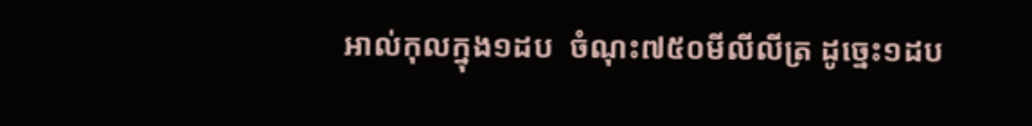អាល់កុលក្នុង១ដប  ចំណុះ៧៥០មីលីលីត្រ ដូច្នេះ១ដប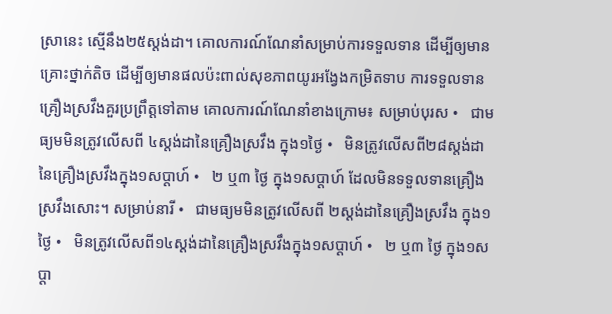ស្រានេះ ស្មើនឹង២៥ស្តង់ដា។ គោលការណ៍ណែនាំសម្រាប់ការទទួលទាន ដើម្បីឲ្យមានគ្រោះថ្នាក់តិច ដើម្បីឲ្យមានផលប៉ះពាល់សុខភាពយូរអង្វែងកម្រិតទាប ការទទួលទានគ្រឿងស្រវឹងគួរប្រព្រឹត្តទៅតាម គោលការណ៍ណែនាំខាងក្រោម៖ សម្រាប់បុរស •   ជាមធ្យមមិនត្រូវលើសពី ៤ស្តង់ដានៃគ្រឿងស្រវឹង ក្នុង១ថ្ងៃ •   មិនត្រូវលើសពី២៨ស្តង់ដានៃគ្រឿងស្រវឹងក្នុង១សប្តាហ៍ •   ២ ឬ៣ ថ្ងៃ ក្នុង១សប្តាហ៍ ដែលមិនទទួលទានគ្រឿងស្រវឹងសោះ។ សម្រាប់នារី •   ជាមធ្យមមិនត្រូវលើសពី ២ស្តង់ដានៃគ្រឿងស្រវឹង ក្នុង១ថ្ងៃ •   មិនត្រូវលើសពី១៤ស្តង់ដានៃគ្រឿងស្រវឹងក្នុង១សប្តាហ៍ •   ២ ឬ៣ ថ្ងៃ ក្នុង១សប្តា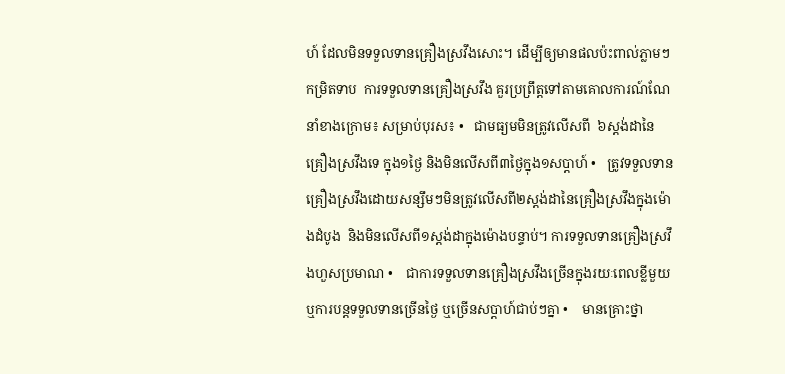ហ៍ ដែលមិនទទួលទានគ្រឿងស្រវឹងសោះ។ ដើម្បីឲ្យមានផលប៉ះពាល់ភ្លាមៗកម្រិតទាប  ការទទួលទានគ្រឿងស្រវឹង គួរប្រព្រឹត្តទៅតាមគោលការណ៍ណែនាំខាងក្រោម៖ សម្រាប់បុរស៖ •   ជាមធ្យមមិនត្រូវលើសពី  ៦ស្តង់ដានៃគ្រឿងស្រវឹងទេ ក្នុង១ថ្ងៃ និងមិនលើសពី៣ថ្ងៃក្នុង១សប្តាហ៍ •   ត្រូវទទួលទានគ្រឿងស្រវឹងដោយសន្សឹមៗមិនត្រូវលើសពី២ស្តង់ដានៃគ្រឿងស្រវឹងក្នុងម៉ោងដំបូង  និងមិនលើសពី១ស្តង់ដាក្នុងម៉ោងបន្ទាប់។ ការទទួលទានគ្រឿងស្រវឹងហួសប្រមាណ •    ជាការទទួលទានគ្រឿងស្រវឹងច្រើនក្នុងរយៈពេលខ្លីមួយ ឬការបន្តទទួលទានច្រើនថ្ងៃ ឬច្រើនសប្តាហ៍ជាប់ៗគ្នា •    មានគ្រោះថ្នា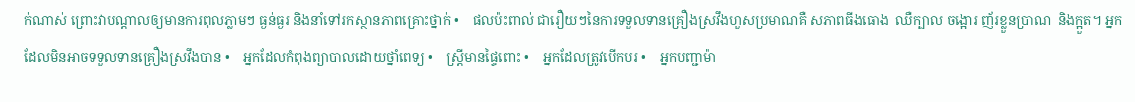ក់ណាស់ ព្រោះវាបណ្តាលឲ្យមានការពុលភ្លាមៗ ធ្ងន់ធ្ងរ និងនាំទៅរកស្ថានភាពគ្រោះថ្នាក់ •    ផលប៉ះពាល់ ជារឿយៗនៃការទទួលទានគ្រឿងស្រវឹងហួសប្រមាណគឺ សភាពធីងធោង  ឈឺក្បាល ចង្អោរ ញ័រខ្លួនប្រាណ  និងក្អួត។ អ្នកដែលមិនអាចទទួលទានគ្រឿងស្រវឹងបាន •    អ្នកដែលកំពុងព្យាបាលដោយថ្នាំពេទ្យ •    ស្ត្រីមានផ្ទៃពោះ •    អ្នកដែលត្រូវបើកបរ •    អ្នកបញ្ជាម៉ា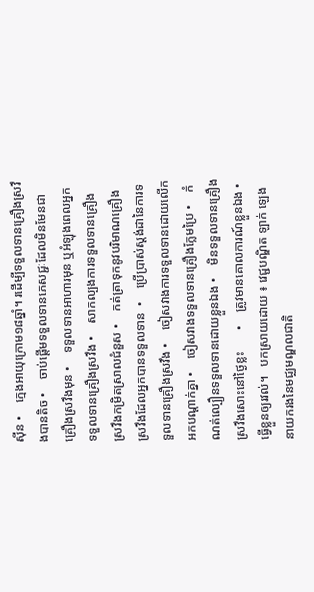ស៊ីន •    ក្មេងអាយុក្រោម១៨ឆ្នាំ។ រដើម្បីទទួលទានគ្រឿងស្រវឹងបានតិច •    ចាប់ផ្តើមទទួលទានភេសជ្ជៈដែលមិនមែនជាគ្រឿងស្រវឹងមុន •    ទទួលទានអាហារមុន ឬអំឡុងពេលអ្នកទទួលទានគ្រឿងស្រវឹង •    សាកល្បងការទទួលទានគ្រឿងស្រវឹងកម្រិតស្រាលជំនួស •    កត់ត្រាទុកនូវបរិមាណគ្រឿងស្រវឹងដែលអ្នកបានទទួលទាន  •    ប្រើប្រាស់ស្តង់ដានៃការទទួលទានគ្រឿងស្រវឹង •    ចៀសវាងការទទួលទានដោយលើកអកបណ្តាក់គ្នា •    ចៀសវាងទទួលទានគ្រឿងក្លែមប្រៃ •    កំណត់ល្បឿនទទួលទានដោយខ្លួនឯង •    មិនទទួលទានគ្រឿងស្រវឹងសោះនៅថ្ងៃខ្លះ       •    ត្រូវមានគោលការណ៍ខ្លួនឯង •    ធ្វើខ្លួនឲ្យរវល់។   បកស្រាយដោយ ៖ វេជ្ជបណ្ឌិត ឡាក់ ឡេង នាយករងនៃមជ្ឈមណ្ឌលជាតិ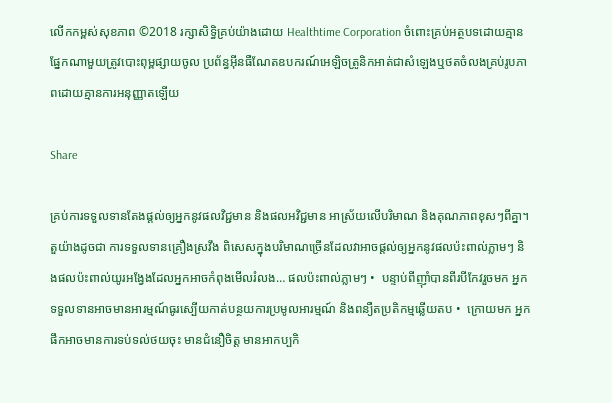លើកកម្ពស់សុខភាព ©2018 រក្សាសិទ្ធិគ្រប់យ៉ាងដោយ Healthtime Corporation ចំពោះគ្រប់អត្ថបទដោយគ្មានផ្នែកណាមួយត្រូវបោះពុម្ពផ្សាយចូល ប្រព័ន្ធអ៊ីនធឺណែតឧបករណ៍អេឡិចត្រូនិកអាត់ជាសំឡេងឬថតចំលងគ្រប់រូបភាពដោយគ្មានការអនុញ្ញាតឡើយ

Share

គ្រប់ការទទួលទានតែងផ្តល់ឲ្យអ្នកនូវផលវិជ្ជមាន និងផលអវិជ្ជមាន អាស្រ័យលើបរិមាណ និងគុណភាពខុសៗពីគ្នា។  តួយ៉ាងដូចជា ការទទួលទានគ្រឿងស្រវឹង ពិសេសក្នុងបរិមាណច្រើនដែលវាអាចផ្តល់ឲ្យអ្នកនូវផលប៉ះពាល់ភ្លាមៗ និងផលប៉ះពាល់យូរអង្វែងដែលអ្នកអាចកំពុងមើលរំលង… ផលប៉ះពាល់ភ្លាមៗ •  បន្ទាប់ពីញ៉ាំបានពីរបីកែវរួចមក អ្នកទទួលទានអាចមានអារម្មណ៍ធូរស្បើយកាត់បន្ថយការប្រមូលអារម្មណ៍ និងពន្យឺតប្រតិកម្មឆ្លើយតប •  ក្រោយមក អ្នកផឹកអាចមានការទប់ទល់ថយចុះ មានជំនឿចិត្ត មានអាកប្បកិ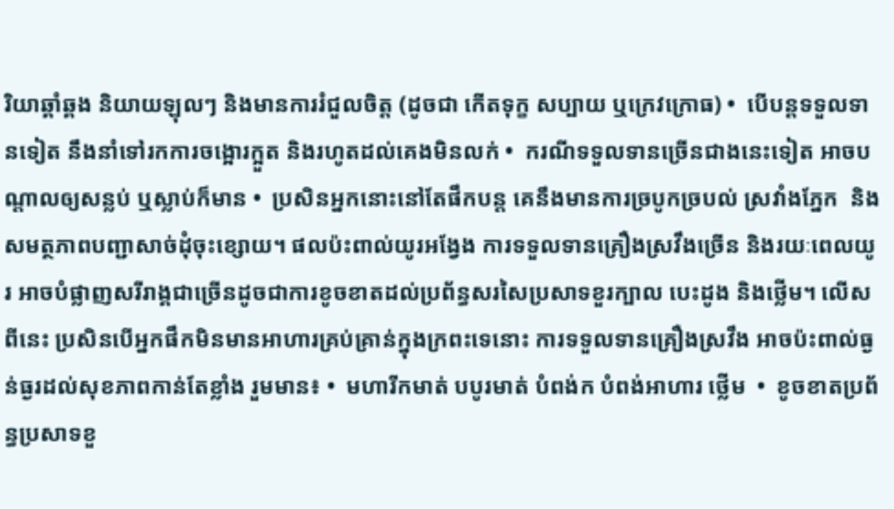រិយាឆ្គាំឆ្គង និយាយឡុលៗ និងមានការរំជួលចិត្ត (ដូចជា កើតទុក្ខ សប្បាយ ឬក្រេវក្រោធ) •  បើបន្តទទួលទានទៀត នឹងនាំទៅរកការចង្អោរក្អួត និងរហូតដល់គេងមិនលក់ •  ករណីទទួលទានច្រើនជាងនេះទៀត អាចបណ្តាលឲ្យសន្លប់ ឬស្លាប់ក៏មាន •  ប្រសិនអ្នកនោះនៅតែផឹកបន្ត គេនឹងមានការច្របូកច្របល់ ស្រវាំងភ្នែក  និងសមត្ថភាពបញ្ជាសាច់ដុំចុះខ្សោយ។ ផលប៉ះពាល់យូរអង្វែង ការទទួលទានគ្រឿងស្រវឹងច្រើន និងរយៈពេលយូរ អាចបំផ្លាញសរីរាង្គជាច្រើនដូចជាការខូចខាតដល់ប្រព័ន្ធសរសៃប្រសាទខួរក្បាល បេះដូង និងថ្លើម។ លើសពីនេះ ប្រសិនបើអ្នកផឹកមិនមានអាហារគ្រប់គ្រាន់ក្នុងក្រពះទេនោះ ការទទួលទានគ្រឿងស្រវឹង អាចប៉ះពាល់ធ្ងន់ធ្ងរដល់សុខភាពកាន់តែខ្លាំង រួមមាន៖ •  មហារីកមាត់ បបូរមាត់ បំពង់ក បំពង់អាហារ ថ្លើម  •  ខូចខាតប្រព័ន្ធប្រសាទខួ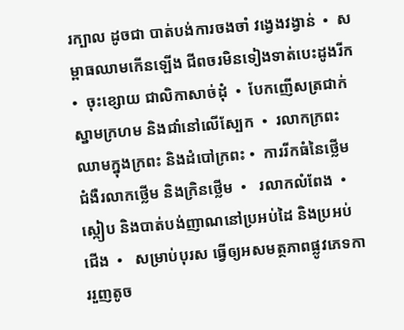រក្បាល ដូចជា បាត់បង់ការចងចាំ វង្វេងវង្វាន់  •  សម្ពាធឈាមកើនឡើង ជីពចរមិនទៀងទាត់បេះដូងរីក   •  ចុះខ្សោយ ជាលិកាសាច់ដុំ  •  បែកញើសត្រជាក់ ស្នាមក្រហម និងជាំនៅលើស្បែក  •  រលាកក្រពះ ឈាមក្នុងក្រពះ និងដំបៅក្រពះ •  ការរីកធំនៃថ្លើម ជំងឺរលាកថ្លើម និងក្រិនថ្លើម  •   រលាកលំពែង  •   ស្កៀប និងបាត់បង់ញាណនៅប្រអប់ដៃ និងប្រអប់ជើង  •   សម្រាប់បុរស ធ្វើឲ្យអសមត្ថភាពផ្លូវភេទការរួញតូច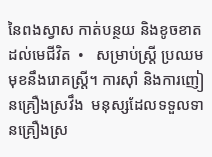នៃពងស្វាស កាត់បន្ថយ និងខូចខាតដល់មេជីវិត  •   សម្រាប់ស្ត្រី ប្រឈមមុខនឹងរោគស្ត្រី។ ការស៊ាំ និងការញៀនគ្រឿងស្រវឹង  មនុស្សដែលទទួលទានគ្រឿងស្រ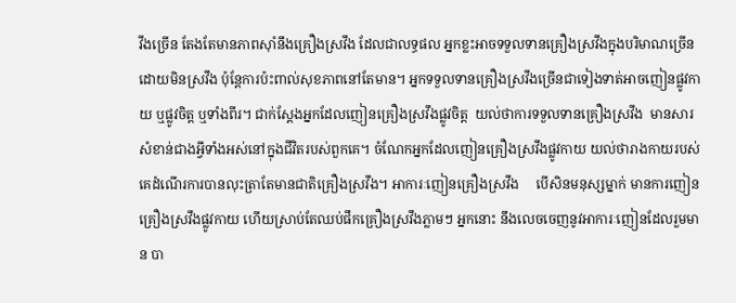វឹងច្រើន តែងតែមានភាពស៊ាំនឹងគ្រឿងស្រវឹង ដែលជាលទ្ធផល អ្នកខ្លះអាចទទួលទានគ្រឿងស្រវឹងក្នុងបរិមាណច្រើនដោយមិនស្រវឹង ប៉ុន្តែការប៉ះពាល់សុខភាពនៅតែមាន។ អ្នកទទួលទានគ្រឿងស្រវឹងច្រើនជាទៀងទាត់អាចញៀនផ្លូវកាយ ឬផ្លូវចិត្ត ឬទាំងពីរ។ ជាក់ស្តែងអ្នកដែលញៀនគ្រឿងស្រវឹងផ្លូវចិត្ត  យល់ថាការទទួលទានគ្រឿងស្រវឹង  មានសារសំខាន់ជាងអ្វីទាំងអស់នៅក្នុងជីវិតរបស់ពួកគេ។ ចំណែកអ្នកដែលញៀនគ្រឿងស្រវឹងផ្លូវកាយ យល់ថារាងកាយរបស់គេដំណើរការបានលុះត្រាតែមានជាតិគ្រឿងស្រវឹង។ អាការៈញៀនគ្រឿងស្រវឹង     បើសិនមនុស្សម្នាក់ មានការញៀនគ្រឿងស្រវឹងផ្លូវកាយ ហើយស្រាប់តែឈប់ផឹកគ្រឿងស្រវឹងភ្លាមៗ អ្នកនោះ នឹងលេចចេញនូវអាការៈញៀនដែលរួមមាន បា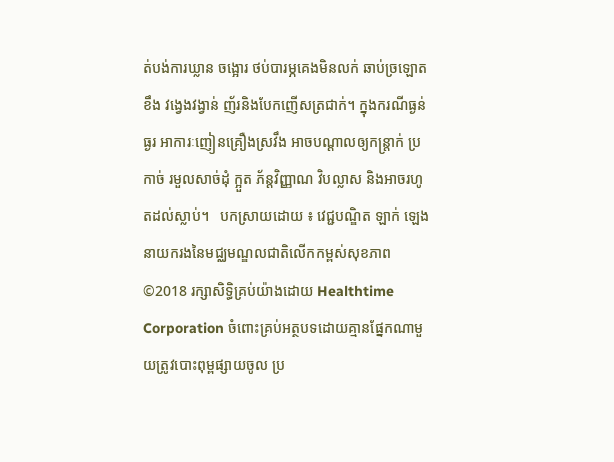ត់បង់ការឃ្លាន ចង្អោរ ថប់បារម្ភគេងមិនលក់ ឆាប់ច្រឡោតខឹង វង្វេងវង្វាន់ ញ័រនិងបែកញើសត្រជាក់។ ក្នុងករណីធ្ងន់ធ្ងរ អាការៈញៀនគ្រឿងស្រវឹង អាចបណ្តាលឲ្យកន្ត្រាក់ ប្រកាច់ រមួលសាច់ដុំ ក្អួត ភ័ន្តវិញ្ញាណ វិបល្លាស និងអាចរហូតដល់ស្លាប់។   បកស្រាយដោយ ៖ វេជ្ជបណ្ឌិត ឡាក់ ឡេង នាយករងនៃមជ្ឈមណ្ឌលជាតិលើកកម្ពស់សុខភាព ©2018 រក្សាសិទ្ធិគ្រប់យ៉ាងដោយ Healthtime Corporation ចំពោះគ្រប់អត្ថបទដោយគ្មានផ្នែកណាមួយត្រូវបោះពុម្ពផ្សាយចូល ប្រ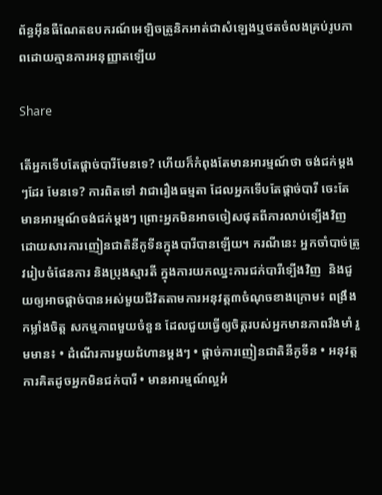ព័ន្ធអ៊ីនធឺណែតឧបករណ៍អេឡិចត្រូនិកអាត់ជាសំឡេងឬថតចំលងគ្រប់រូបភាពដោយគ្មានការអនុញ្ញាតឡើយ

Share

តើអ្នកទើបតែផ្តាច់បារីមែនទេ? ហើយក៏កំពុងតែមានអារម្មណ៍ថា ចង់ជក់ម្តងៗដែរ មែនទេ? ការពិតទៅ វាជារឿងធម្មតា ដែលអ្នកទើបតែផ្តាច់បារី ចេះតែមានអារម្មណ៍ចង់ជក់ម្តងៗ ព្រោះអ្នកមិនអាចចៀសផុតពីការលាប់ទ្បើងវិញ ដោយសារការញៀនជាតិនីកូទីនក្នុងបារីបានឡើយ។ ករណីនេះ អ្នកចាំបាច់ត្រូវរៀបចំផែនការ និងប្រុងស្មារតី ក្នុងការយកឈ្នះការជក់បារីទ្បើងវិញ  និងជួយឲ្យអាចផ្តាច់បានអស់មួយជីវិតតាមការអនុវត្ត៣ចំណុចខាងក្រោម៖ ពង្រឹងកម្លាំងចិត្ត សកម្មភាពមួយចំនួន ដែលជួយធ្វើឲ្យចិត្តរបស់អ្នកមានភាពរឹងមាំ រួមមាន៖ • ដំណើរការមួយជំហានម្ដងៗ • ផ្តាច់ការញៀនជាតិនីកូទីន • អនុវត្តការគិតដូចអ្នកមិនជក់បារី • មានអារម្មណ៍ល្អអំ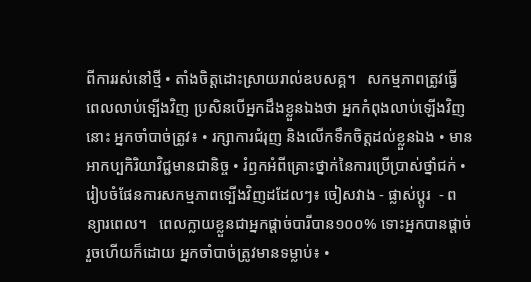ពីការរស់នៅថ្មី • តាំងចិត្តដោះស្រាយរាល់ឧបសគ្គ។   សកម្មភាពត្រូវធ្វើ ពេលលាប់ទ្បើងវិញ ប្រសិនបើអ្នកដឹងខ្លួនឯងថា អ្នកកំពុងលាប់ឡើងវិញនោះ អ្នកចាំបាច់ត្រូវ៖ • រក្សាការជំរុញ និងលើកទឹកចិត្តដល់ខ្លួនឯង • មានអាកប្បកិរិយាវិជ្ជមានជានិច្ច • រំឭកអំពីគ្រោះថ្នាក់នៃការប្រើប្រាស់ថ្នាំជក់ • រៀបចំផែនការសកម្មភាពទ្បើងវិញដដែលៗ៖ ចៀសវាង - ផ្លាស់ប្តូរ  - ពន្យារពេល។   ពេលក្លាយខ្លួនជាអ្នកផ្តាច់បារីបាន១០០% ទោះអ្នកបានផ្តាច់រួចហើយក៏ដោយ អ្នកចាំបាច់ត្រូវមានទម្លាប់៖ •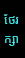ថែរក្សា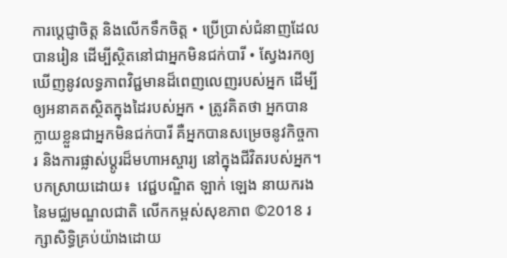ការប្តេជ្ញាចិត្ត និងលើកទឹកចិត្ត • ប្រើប្រាស់ជំនាញដែលបានរៀន ដើម្បីស្ថិតនៅជាអ្នកមិនជក់បារី • ស្វែងរកឲ្យឃើញនូវលទ្ធភាពវិជ្ជមានដ៏ពេញលេញរបស់អ្នក ដើម្បីឲ្យអនាគតស្ថិតក្នុងដៃរបស់អ្នក • ត្រូវគិតថា អ្នកបានក្លាយខ្លួនជាអ្នកមិនជក់បារី គឺអ្នកបានសម្រេចនូវកិច្ចការ និងការផ្លាស់ប្តូរដ៏មហាអស្ចារ្យ នៅក្នុងជីវិតរបស់អ្នក។   បកស្រាយដោយ៖  វេជ្ជបណ្ឌិត ឡាក់ ឡេង នាយករងនៃមជ្ឈមណ្ឌលជាតិ លើកកម្ពស់សុខភាព ©2018 រក្សាសិទ្ធិគ្រប់យ៉ាងដោយ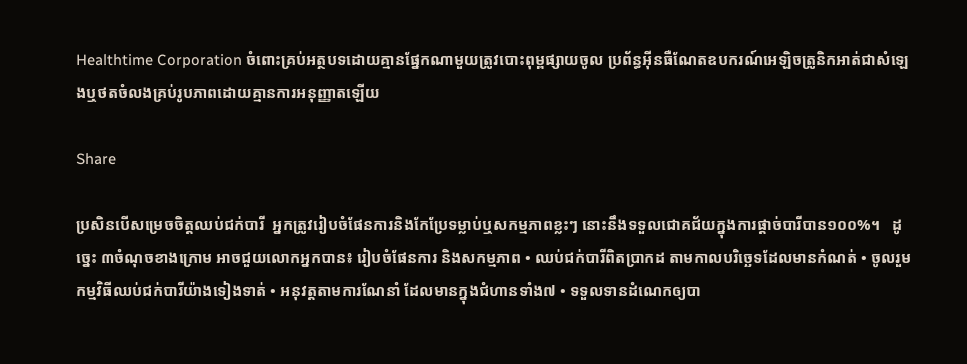Healthtime Corporation ចំពោះគ្រប់អត្ថបទដោយគ្មានផ្នែកណាមួយត្រូវបោះពុម្ពផ្សាយចូល ប្រព័ន្ធអ៊ីនធឺណែតឧបករណ៍អេឡិចត្រូនិកអាត់ជាសំឡេងឬថតចំលងគ្រប់រូបភាពដោយគ្មានការអនុញ្ញាតឡើយ

Share

ប្រសិនបើសម្រេចចិត្តឈប់ជក់បារី  អ្នកត្រូវរៀបចំផែនការនិងកែប្រែទម្លាប់ឬសកម្មភាពខ្លះៗ នោះនឹងទទួលជោគជ័យក្នុងការផ្តាច់បារីបាន១០០%។   ដូច្នេះ ៣ចំណុចខាងក្រោម អាចជួយលោកអ្នកបាន៖ រៀបចំផែនការ និងសកម្មភាព • ឈប់ជក់បារីពិតប្រាកដ តាមកាលបរិច្ឆេទដែលមានកំណត់ • ចូលរួមកម្មវិធីឈប់ជក់បារីយ៉ាងទៀងទាត់ • អនុវត្តតាមការណែនាំ ដែលមានក្នុងជំហានទាំង៧ • ទទួលទានដំណេកឲ្យបា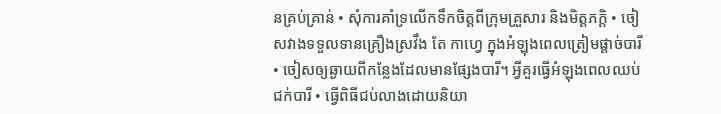នគ្រប់គ្រាន់ • សុំការគាំទ្រលើកទឹកចិត្តពីក្រុមគ្រួសារ និងមិត្តភក្តិ • ចៀសវាងទទួលទានគ្រឿងស្រវឹង តែ កាហ្វេ ក្នុងអំឡុងពេលត្រៀមផ្តាច់បារី • ចៀសឲ្យឆ្ងាយពីកន្លែងដែលមានផ្សែងបារី។ អ្វីគួរធ្វើអំឡុងពេលឈប់ជក់បារី • ធ្វើពិធីជប់លាងដោយនិយា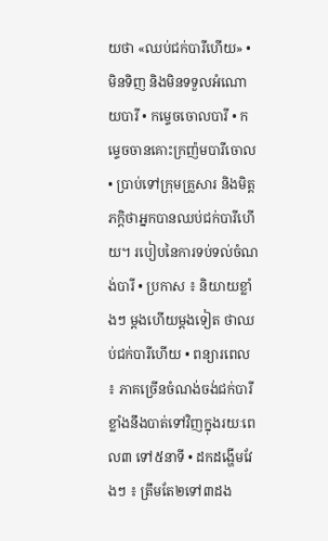យថា «ឈប់ជក់បារីហើយ» • មិនទិញ និងមិនទទួលអំណោយបារី • កម្ទេចចោលបារី • កម្ទេចចានគោះក្រញ៉មបារីចោល • ប្រាប់ទៅក្រុមគ្រួសារ និងមិត្តភក្តិថាអ្នកបានឈប់ជក់បារីហើយ។ របៀបនៃការទប់ទល់ចំណង់បារី • ប្រកាស ៖ និយាយខ្លាំងៗ ម្តងហើយម្តងទៀត ថាឈប់ជក់បារីហើយ • ពន្យារពេល ៖ ភាគច្រើនចំណង់ចង់ជក់បារីខ្លាំងនឹងបាត់ទៅវិញក្នុងរយៈពេល៣ ទៅ៥នាទី • ដកដង្ហើមវែងៗ ៖ ត្រឹមតែ២ទៅ៣ដង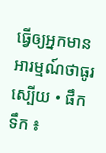ធ្វើឲ្យអ្នកមានអារម្មណ៍ថាធូរស្បើយ • ផឹកទឹក ៖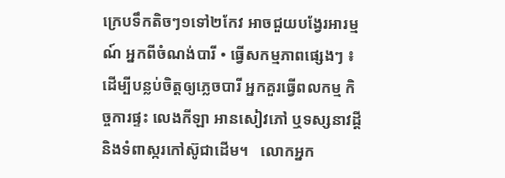ក្រេបទឹកតិចៗ១ទៅ២កែវ អាចជួយបង្វែរអារម្មណ៍ អ្នកពីចំណង់បារី • ធ្វើសកម្មភាពផ្សេងៗ ៖ ដើម្បីបន្លប់ចិត្តឲ្យភ្លេចបារី អ្នកគួរធ្វើពលកម្ម កិច្ចការផ្ទះ លេងកីឡា អានសៀវភៅ ឬទស្សនាវដ្តី និងទំពាស្ករកៅស៊ូជាដើម។   លោកអ្នក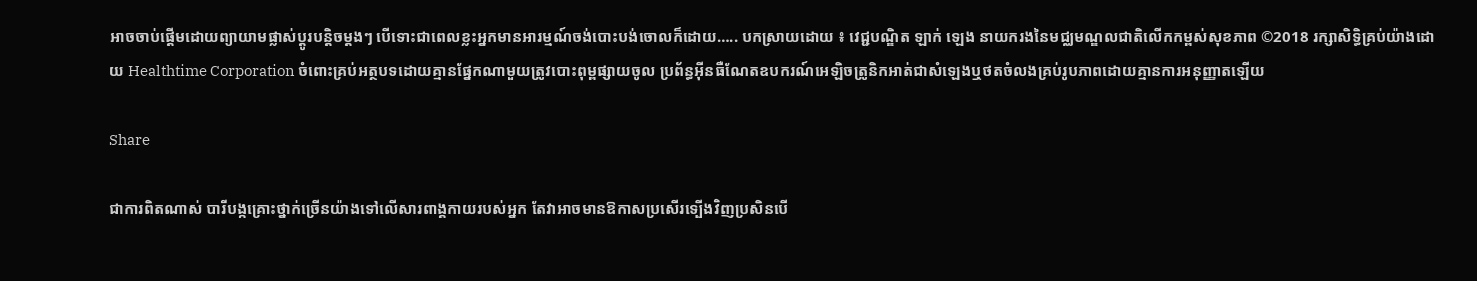អាចចាប់ផ្តើមដោយព្យាយាមផ្លាស់ប្តូរបន្តិចម្តងៗ បើទោះជាពេលខ្លះអ្នកមានអារម្មណ៍ចង់បោះបង់ចោលក៏ដោយ….. បកស្រាយដោយ ៖ វេជ្ជបណ្ឌិត ឡាក់ ឡេង នាយករងនៃមជ្ឈមណ្ឌលជាតិលើកកម្ពស់សុខភាព ©2018 រក្សាសិទ្ធិគ្រប់យ៉ាងដោយ Healthtime Corporation ចំពោះគ្រប់អត្ថបទដោយគ្មានផ្នែកណាមួយត្រូវបោះពុម្ពផ្សាយចូល ប្រព័ន្ធអ៊ីនធឺណែតឧបករណ៍អេឡិចត្រូនិកអាត់ជាសំឡេងឬថតចំលងគ្រប់រូបភាពដោយគ្មានការអនុញ្ញាតឡើយ

Share

ជាការពិតណាស់ បារីបង្កគ្រោះថ្នាក់ច្រើនយ៉ាងទៅលើសារពាង្គកាយរបស់អ្នក តែវាអាចមានឱកាសប្រសើរទ្បើងវិញប្រសិនបើ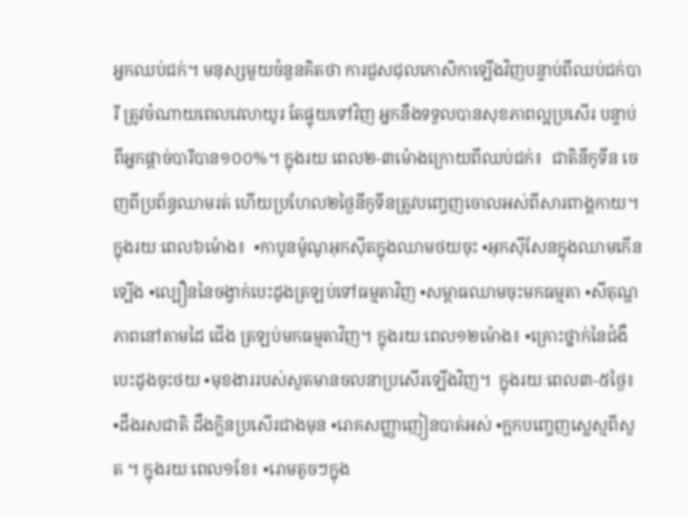អ្នកឈប់ជក់។ មនុស្សមួយចំនួនគិតថា ការជួសជុលកោសិកាទ្បើងវិញបន្ទាប់ពីឈប់ជក់បារី ត្រូវចំណាយពេលវេលាយូរ តែផ្ទុយទៅវិញ អ្នកនឹងទទួលបានសុខភាពល្អប្រសើរ បន្ទាប់ពីអ្នកផ្តាច់បារីបាន១០០%។ ក្នុងរយៈពេល២-៣ម៉ោងក្រោយពីឈប់ជក់៖  ជាតិនីកូទីន ចេញពីប្រព័ន្ធឈាមរត់ ហើយប្រហែល២ថ្ងៃនីកូទីនត្រូវបញ្ចេញចោលអស់ពីសារពាង្គកាយ។ ក្នុងរយៈពេល៦ម៉ោង៖  •កាបូនម៉ូណូអុកស៊ីតក្នុងឈាមថយចុះ •អុកស៊ីសែនក្នុងឈាមកើនទ្បើង •ល្បឿននៃចង្វាក់បេះដូងត្រឡប់ទៅធម្មតាវិញ •សម្ពាធឈាមចុះមកធម្មតា •សីតុណ្ហភាពនៅតាមដៃ ជើង ត្រឡប់មកធម្មតាវិញ។ ក្នុងរយៈពេល១២ម៉ោង៖ •គ្រោះថ្នាក់នៃជំងឺបេះដូងចុះថយ •មុខងាររបស់សួតមានចលនាប្រសើរទ្បើងវិញ។  ក្នុងរយៈពេល៣-៥ថ្ងៃ៖ •ដឹងរសជាតិ ដឹងក្លិនប្រសើរជាងមុន •រោគសញ្ញាញៀនបាត់អស់ •ក្អកបញ្ចេញស្លេស្មពីសួត ។ ក្នុងរយៈពេល១ខែ៖ •រោមតូចៗក្នុង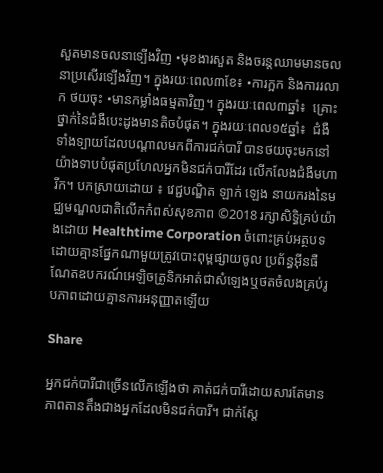សួតមានចលនាទ្បើងវិញ •មុខងារសួត និងចរន្តឈាមមានចលនាប្រសើរទ្បើងវិញ។ ក្នុងរយៈពេល៣ខែ៖ •ការក្អក និងការរលាក ថយចុះ •មានកម្លាំងធម្មតាវិញ។ ក្នុងរយៈពេល៣ឆ្នាំ៖  គ្រោះថ្នាក់នៃជំងឺបេះដូងមានតិចបំផុត។ ក្នុងរយៈពេល១៥ឆ្នាំ៖  ជំងឺទាំងទ្បាយដែលបណ្តាលមកពីការជក់បារី បានថយចុះមកនៅយ៉ាងទាបបំផុតប្រហែលអ្នកមិនជក់បារីដែរ លើកលែងជំងឺមហារីក។ បកស្រាយដោយ ៖ វេជ្ជបណ្ឌិត ឡាក់ ឡេង នាយករងនៃមជ្ឈមណ្ឌលជាតិលើកកំពស់សុខភាព ©2018 រក្សាសិទ្ធិគ្រប់យ៉ាងដោយ Healthtime Corporation ចំពោះគ្រប់អត្ថបទដោយគ្មានផ្នែកណាមួយត្រូវបោះពុម្ពផ្សាយចូល ប្រព័ន្ធអ៊ីនធឺណែតឧបករណ៍អេឡិចត្រូនិកអាត់ជាសំឡេងឬថតចំលងគ្រប់រូបភាពដោយគ្មានការអនុញ្ញាតឡើយ

Share

អ្នកជក់បារីជាច្រើនលើកឡើងថា គាត់ជក់បារីដោយសារតែមានភាពតានតឹងជាងអ្នកដែលមិនជក់បារី។ ជាក់ស្តែ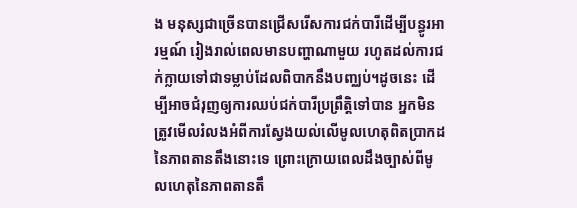ង មនុស្សជាច្រើនបានជ្រើសរើសការជក់បារីដើម្បីបន្ធូរអារម្មណ៍ រៀងរាល់ពេលមានបញ្ហាណាមួយ រហូតដល់ការជក់ក្លាយទៅជាទម្លាប់ដែលពិបាកនឹងបញ្ឈប់។ដូចនេះ ដើម្បីអាចជំរុញឲ្យការឈប់ជក់បារីប្រព្រឹត្តិទៅបាន អ្នកមិនត្រូវមើលរំលងអំពីការស្វែងយល់លើមូលហេតុពិតប្រាកដនៃភាពតានតឹងនោះទេ ព្រោះក្រោយពេលដឹងច្បាស់ពីមូលហេតុនៃភាពតានតឹ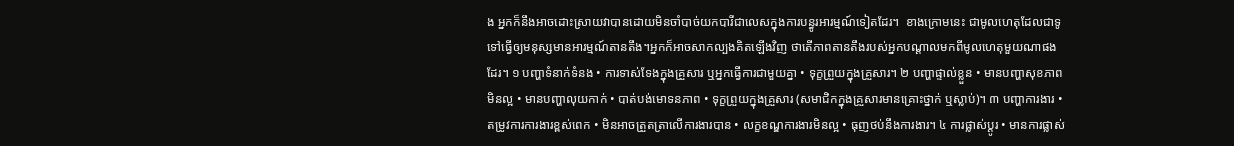ង អ្នកក៏នឹងអាចដោះស្រាយវាបានដោយមិនចាំបាច់យកបារីជាលេសក្នុងការបន្ធូរអារម្មណ៍ទៀតដែរ។  ខាងក្រោមនេះ ជាមូលហេតុដែលជាទូទៅធ្វើឲ្យមនុស្សមានអារម្មណ៍តានតឹង។អ្នកក៏អាចសាកល្បងគិតឡើងវិញ ថាតើភាពតានតឹងរបស់អ្នកបណ្តាលមកពីមូលហេតុមួយណាផងដែរ។ ១ បញ្ហាទំនាក់ទំនង • ការទាស់ទែងក្នុងគ្រួសារ ឬអ្នកធ្វើការជាមួយគ្នា • ទុក្ខព្រួយក្នុងគ្រួសារ។ ២ បញ្ហាផ្ទាល់ខ្លួន • មានបញ្ហាសុខភាពមិនល្អ • មានបញ្ហាលុយកាក់ • បាត់បង់មោទនភាព • ទុក្ខព្រួយក្នុងគ្រួសារ (សមាជិកក្នុងគ្រួសារមានគ្រោះថ្នាក់ ឬស្លាប់)។ ៣ បញ្ហាការងារ • តម្រូវការការងារខ្ពស់ពេក • មិនអាចត្រួតត្រាលើការងារបាន • លក្ខខណ្ឌការងារមិនល្អ • ធុញថប់នឹងការងារ។ ៤ ការផ្លាស់ប្តូរ • មានការផ្លាស់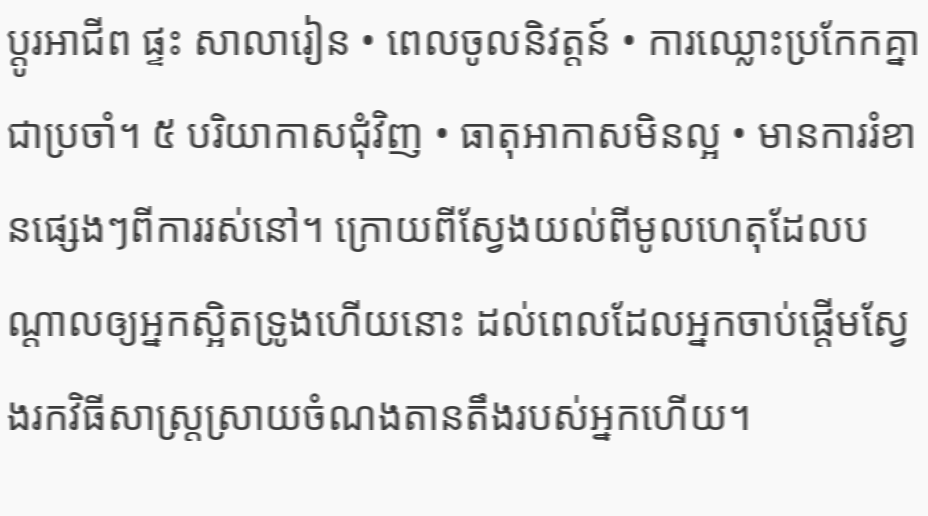ប្តូរអាជីព ផ្ទះ សាលារៀន • ពេលចូលនិវត្តន៍ • ការឈ្លោះប្រកែកគ្នាជាប្រចាំ។ ៥ បរិយាកាសជុំវិញ • ធាតុអាកាសមិនល្អ • មានការរំខានផ្សេងៗពីការរស់នៅ។ ក្រោយពីស្វែងយល់ពីមូលហេតុដែលបណ្តាលឲ្យអ្នកស្អិតទ្រូងហើយនោះ ដល់ពេលដែលអ្នកចាប់ផ្តើមស្វែងរកវិធីសាស្ត្រស្រាយចំណងតានតឹងរបស់អ្នកហើយ។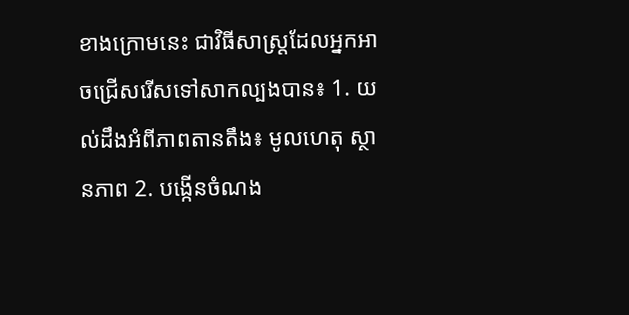ខាងក្រោមនេះ ជាវិធីសាស្រ្តដែលអ្នកអាចជ្រើសរើសទៅសាកល្បងបាន៖ 1. យល់ដឹងអំពីភាពតានតឹង៖ មូលហេតុ ស្ថានភាព 2. បង្កើនចំណង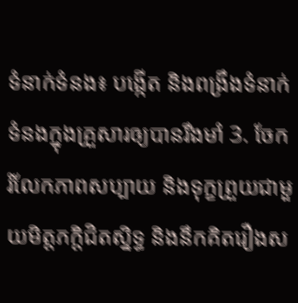ទំនាក់ទំនង៖ បង្កើត និងពង្រឹងទំនាក់ទំនងក្នុងគ្រួសារឲ្យបានរឹងមាំ 3. ចែករំលែកភាពសប្បាយ និងទុក្ខព្រួយជាមួយមិត្តភក្តិជិតស្និទ្ធ និងនឹកគិតរឿងស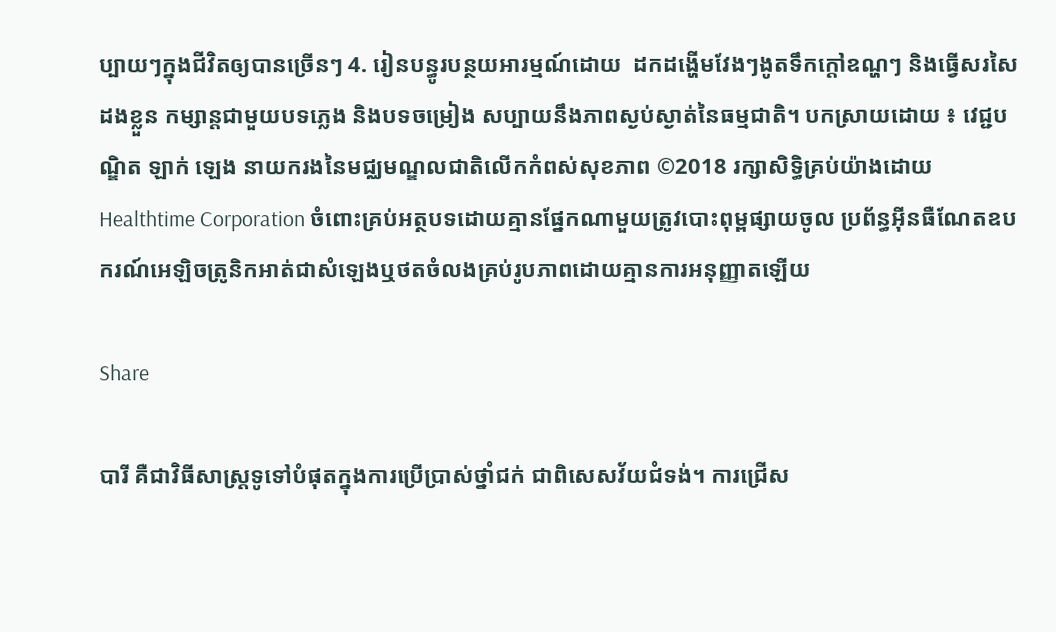ប្បាយៗក្នុងជីវិតឲ្យបានច្រើនៗ 4. រៀនបន្ធូរបន្ថយអារម្មណ៍ដោយ  ដកដង្ហើមវែងៗងូតទឹកក្តៅឧណ្ហៗ និងធ្វើសរសៃដងខ្លួន កម្សាន្តជាមួយបទភ្លេង និងបទចម្រៀង សប្បាយនឹងភាពស្ងប់ស្ងាត់នៃធម្មជាតិ។ បកស្រាយដោយ ៖ វេជ្ជបណ្ឌិត ឡាក់ ឡេង នាយករងនៃមជ្ឈមណ្ឌលជាតិលើកកំពស់សុខភាព ©2018 រក្សាសិទ្ធិគ្រប់យ៉ាងដោយ Healthtime Corporation ចំពោះគ្រប់អត្ថបទដោយគ្មានផ្នែកណាមួយត្រូវបោះពុម្ពផ្សាយចូល ប្រព័ន្ធអ៊ីនធឺណែតឧបករណ៍អេឡិចត្រូនិកអាត់ជាសំឡេងឬថតចំលងគ្រប់រូបភាពដោយគ្មានការអនុញ្ញាតឡើយ

Share

បារី គឺជាវិធីសាស្រ្តទូទៅបំផុតក្នុងការប្រើប្រាស់ថ្នាំជក់ ជាពិសេសវ័យជំទង់។ ការជ្រើស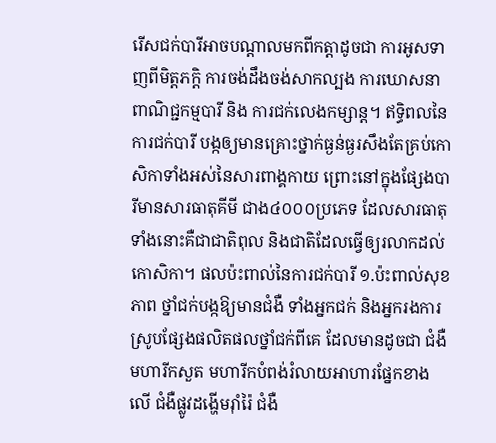រើសជក់បារីអាចបណ្តាលមកពីកត្តាដូចជា ការអូសទាញពីមិត្តភក្តិ ការចង់ដឹងចង់សាកល្បង ការឃោសនាពាណិជ្ជកម្មបារី និង ការជក់លេងកម្សាន្ត។ ឥទ្ធិពលនៃការជក់បារី បង្កឲ្យមានគ្រោះថ្នាក់ធ្ងន់ធ្ងរសឹងតែគ្រប់កោសិកាទាំងអស់នៃសារពាង្គកាយ ព្រោះនៅក្នុងផ្សែងបារីមានសារធាតុគីមី ជាង៤០០០ប្រភេទ ដែលសារធាតុទាំងនោះគឺជាជាតិពុល និងជាតិដែលធ្វើឲ្យរលាកដល់កោសិកា។ ផលប៉ះពាល់នៃការជក់បារី ១.ប៉ះពាល់សុខភាព ថ្នាំជក់បង្កឱ្យមានជំងឺ ទាំងអ្នកជក់ និងអ្នករងការស្រូបផ្សែងផលិតផលថ្នាំជក់ពីគេ ដែលមានដូចជា ជំងឺមហារីកសួត មហារីកបំពង់រំលាយអាហារផ្នែកខាងលើ ជំងឺផ្លូវដង្ហើមរ៉ាំរ៉ៃ ជំងឺ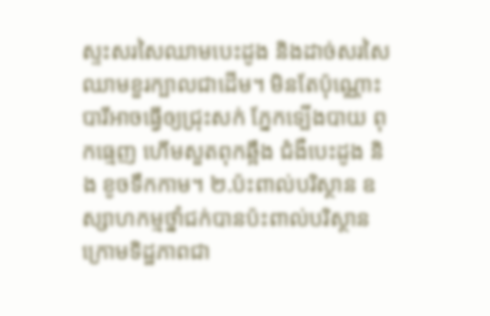ស្ទះសរសៃឈាមបេះដូង និងដាច់សរសៃឈាមខួរក្បាលជាដើម។ មិនតែប៉ុណ្ណោះ បារីអាចធ្វើឲ្យជ្រុះសក់ ភ្នែកទ្បើងបាយ ពុកធ្មេញ ហើមសួតពុកឆ្អឹង ជំងឺបេះដូង និង ខូចទឹកកាម។ ២.ប៉ះពាល់បរិស្ថាន ឧស្សាហកម្មថ្នាំជក់បានប៉ះពាល់បរិស្ថានក្រោមទិដ្ឋភាពជា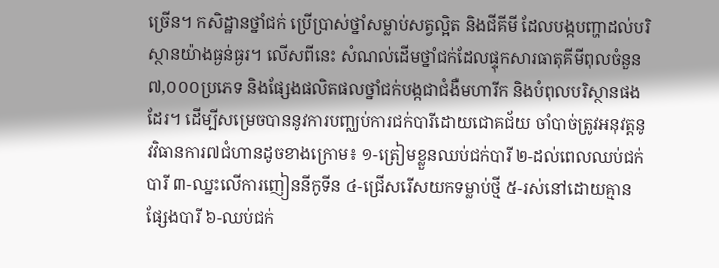ច្រើន។ កសិដ្ឋានថ្នាំជក់ ប្រើប្រាស់ថ្នាំសម្លាប់សត្វល្អិត និងជីគីមី ដែលបង្កបញ្ហាដល់បរិស្ថានយ៉ាងធ្ងន់ធ្ងរ។ លើសពីនេះ សំណល់ដើមថ្នាំជក់ដែលផ្ទុកសារធាតុគីមីពុលចំនួន ៧,០០០ប្រភេទ និងផ្សែងផលិតផលថ្នាំជក់បង្កជាជំងឺមហារីក និងបំពុលបរិស្ថានផងដែរ។ ដើម្បីសម្រេចបាននូវការបញ្ឈប់ការជក់បារីដោយជោគជ័យ ចាំបាច់ត្រូវអនុវត្តនូវវិធានការ៧ជំហានដូចខាងក្រោម៖ ១-ត្រៀមខ្លួនឈប់ជក់បារី ២-ដល់ពេលឈប់ជក់បារី ៣-ឈ្នះលើការញៀននីកូទីន ៤-ជ្រើសរើសយកទម្លាប់ថ្មី ៥-រស់នៅដោយគ្មានផ្សែងបារី ៦-ឈប់ជក់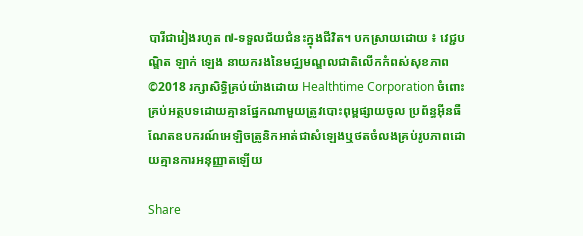បារីជារៀងរហូត ៧-ទទួលជ័យជំនះក្នុងជីវិត។ បកស្រាយដោយ ៖ វេជ្ជបណ្ឌិត ឡាក់ ឡេង នាយករងនៃមជ្ឈមណ្ឌលជាតិលើកកំពស់សុខភាព ©2018 រក្សាសិទ្ធិគ្រប់យ៉ាងដោយ Healthtime Corporation ចំពោះគ្រប់អត្ថបទដោយគ្មានផ្នែកណាមួយត្រូវបោះពុម្ពផ្សាយចូល ប្រព័ន្ធអ៊ីនធឺណែតឧបករណ៍អេឡិចត្រូនិកអាត់ជាសំឡេងឬថតចំលងគ្រប់រូបភាពដោយគ្មានការអនុញ្ញាតឡើយ

Share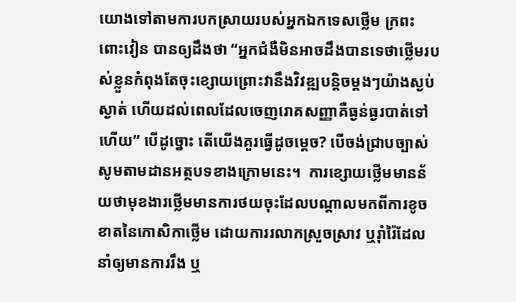យោងទៅតាមការបកស្រាយរបស់អ្នកឯកទេសថ្លើម ក្រពះ ពោះវៀន បានឲ្យដឹងថា “អ្នកជំងឺមិនអាចដឹងបានទេថាថ្លើមរបស់ខ្លួនកំពុងតែចុះខ្សោយព្រោះវានឹងវិវឌ្ឍបន្តិចម្ដងៗយ៉ាងស្ងប់ស្ងាត់ ហើយដល់ពេលដែលចេញរោគសញ្ញាគឺធ្ងន់ធ្ងរបាត់ទៅហើយ” បើដូច្នោះ តើយើងគួរធ្វើដូចម្ដេច? បើចង់ជ្រាបច្បាស់សូមតាមដានអត្ថបទខាងក្រោមនេះ។  ការខ្សោយថ្លើមមានន័យថាមុខងារថ្លើមមានការថយចុះដែលបណ្ដាលមកពីការខូចខាតនៃកោសិកាថ្លើម ដោយការរលាកស្រួចស្រាវ ឬរ៉ាំរ៉ៃដែលនាំឲ្យមានការរឹង ឬ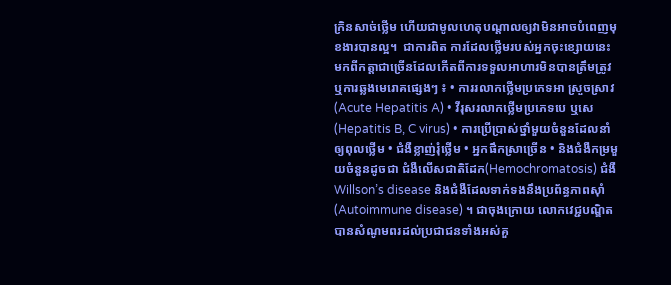ក្រិនសាច់ថ្លើម ហើយជាមូលហេតុបណ្តាលឲ្យវាមិនអាចបំពេញមុខងារបានល្អ។  ជាការពិត ការដែលថ្លើមរបស់អ្នកចុះខ្សោយនេះ មកពីកត្តាជាច្រើនដែលកើតពីការទទួលអាហារមិនបានត្រឹមត្រូវ ឬការឆ្លងមេរោគផ្សេងៗ ៖ • ការរលាកថ្លើមប្រភេទអា ស្រួចស្រាវ (Acute Hepatitis A) • វីរុសរលាកថ្លើមប្រភេទបេ ឬសេ (Hepatitis B, C virus) • ការប្រើប្រាស់ថ្នាំមួយចំនួនដែលនាំឲ្យពុលថ្លើម • ជំងឺខ្លាញ់រុំថ្លើម • អ្នកផឹកស្រាច្រើន • និងជំងឺកម្រមួយចំនួនដូចជា ជំងឺលើសជាតិដែក(Hemochromatosis) ជំងឺ Willson’s disease និងជំងឺដែលទាក់ទងនឹងប្រព័ន្ធភាពស៊ាំ (Autoimmune disease) ។ ជាចុងក្រោយ លោកវេជ្ជបណ្ឌិតបានសំណូមពរដល់ប្រជាជនទាំងអស់គួ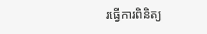រធ្វើការពិនិត្យ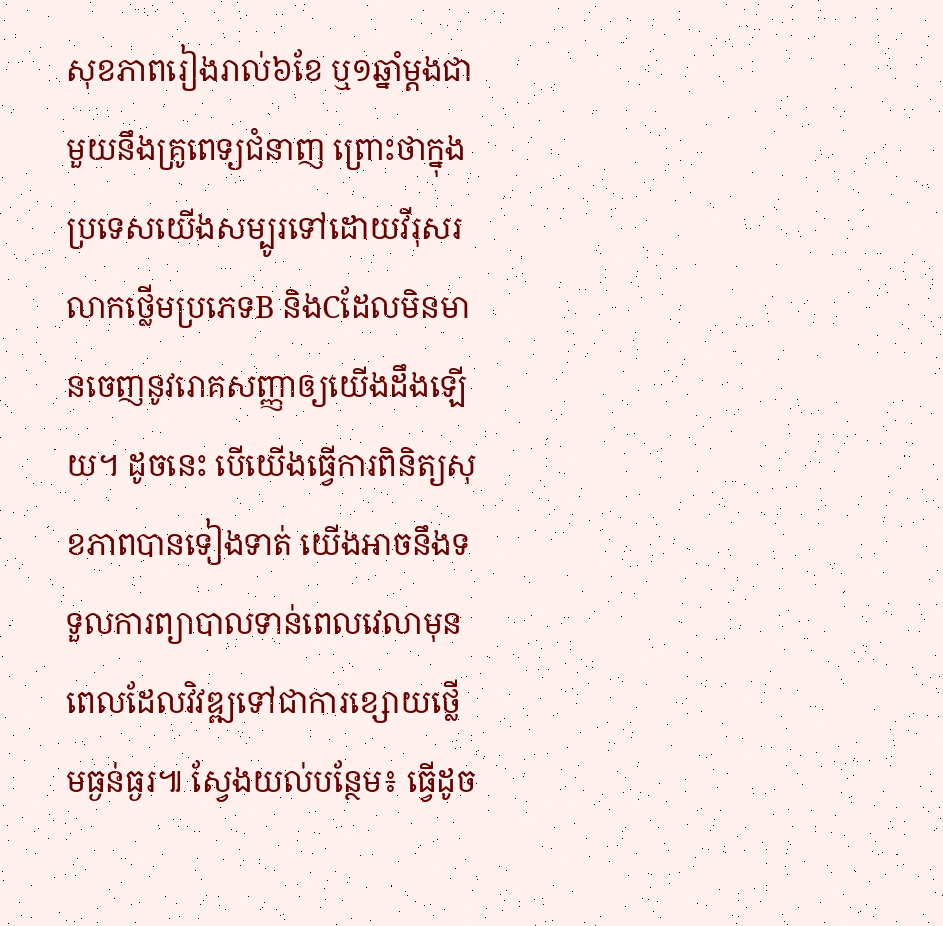សុខភាពរៀងរាល់៦ខែ ឬ១ឆ្នាំម្ដងជាមួយនឹងគ្រូពេទ្យជំនាញ ព្រោះថាក្នុងប្រទេសយើងសម្បូរទៅដោយវីរុសរលាកថ្លើមប្រភេទB និងCដែលមិនមានចេញនូវរោគសញ្ញាឲ្យយើងដឹងឡើយ។ ដូចនេះ បើយើងធ្វើការពិនិត្យសុខភាពបានទៀងទាត់ យើងអាចនឹងទទួលការព្យាបាលទាន់ពេលវេលាមុនពេលដែលវិវឌ្ឍទៅជាការខ្សោយថ្លើមធ្ងន់ធ្ងរ៕ ស្វែងយល់បន្ថែម៖ ធ្វើដូច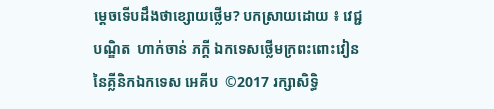ម្ដេចទើបដឹងថាខ្សោយថ្លើម? បកស្រាយដោយ ៖ វេជ្ជបណ្ឌិត  ហាក់ចាន់ ភក្តី ឯកទេសថ្លើមក្រពះពោះវៀននៃគ្លីនិកឯកទេស អេគីប  ©2017 រក្សាសិទ្ធិ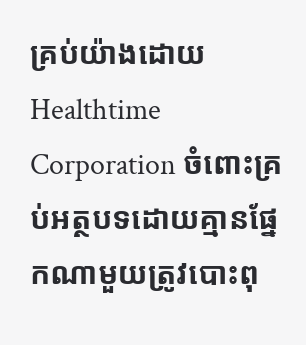គ្រប់យ៉ាងដោយ Healthtime Corporation ចំពោះគ្រប់អត្ថបទដោយគ្មានផ្នែកណាមួយត្រូវបោះពុ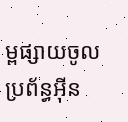ម្ពផ្សាយចូល ប្រព័ន្ធអ៊ីន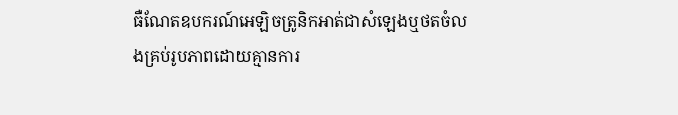ធឺណែតឧបករណ៍អេឡិចត្រូនិកអាត់ជាសំឡេងឬថតចំលងគ្រប់រូបភាពដោយគ្មានការ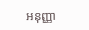អនុញ្ញា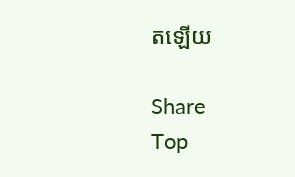តឡើយ

Share
Top